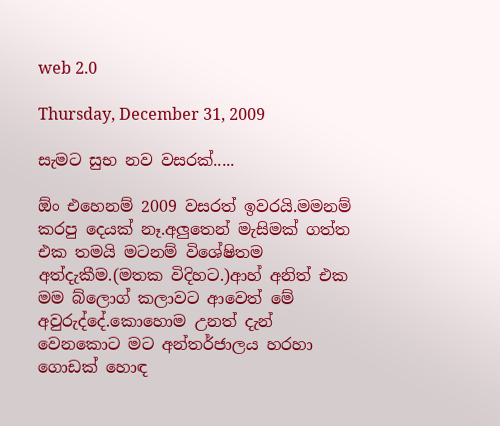web 2.0

Thursday, December 31, 2009

සැමට සුභ නව වසරක්.....

ඕං එහෙනම් 2009 වසරත් ඉවරයි.මමනම් කරපු දෙයක් නෑ.අලුතෙන් මැසිමක් ගත්ත එක තමයි මටනම් විශේෂිතම අත්දැකීම.(මතක විදිහට.)ආහ් අනිත් එක මම බ්ලොග් කලාවට ආවෙත් මේ අවුරුද්දේ.කොහොම උනත් දැන් වෙනකොට මට අන්තර්ජාලය හරහා ගොඩක් හොඳ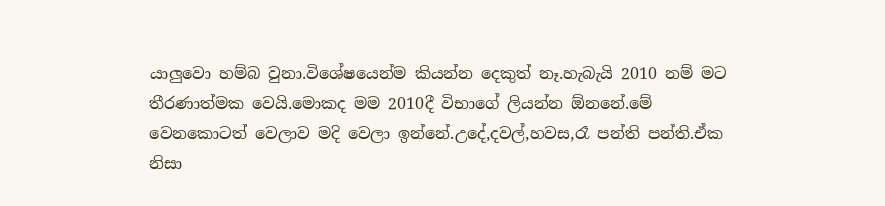යාලුවො හම්බ වුනා.විශේෂයෙන්ම කියන්න දෙකුත් නෑ.හැබැයි 2010 නම් මට තීරණාත්මක වෙයි.මොකද මම 2010දී විභාගේ ලියන්න ඕනනේ.මේ වෙනකොටත් වෙලාව මදි වෙලා ඉන්නේ.උදේ,දවල්,හවස,රෑ පන්ති පන්ති.ඒක නිසා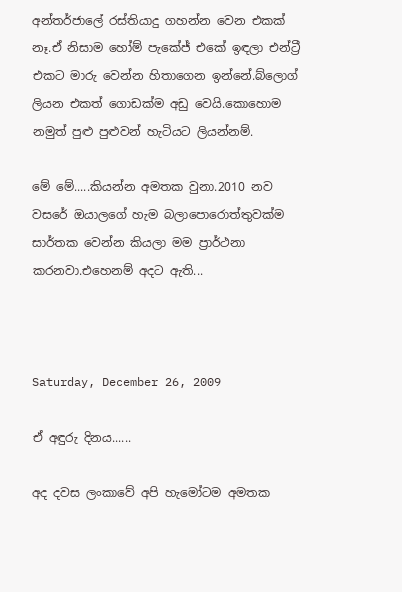අන්තර්ජාලේ රස්තියාදු ගහන්න වෙන එකක් නෑ.ඒ නිසාම හෝම් පැකේජ් එකේ ඉඳලා එන්ට්‍රී එකට මාරු වෙන්න හිතාගෙන ඉන්නේ.බ්ලොග් ලියන එකත් ගොඩක්ම අඩු වෙයි.කොහොම නමුත් පුළු පුළුවන් හැටියට ලියන්නම්.

මේ මේ.....කියන්න අමතක වුනා.2010 නව වසරේ ඔයාලගේ හැම බලාපොරොත්තුවක්ම සාර්තක වෙන්න කියලා මම ප්‍රාර්ථනා කරනවා.එහෙනම් අදට ඇති...



Saturday, December 26, 2009

ඒ අඳුරු දිනය......

අද දවස ලංකාවේ අපි හැමෝටම අමතක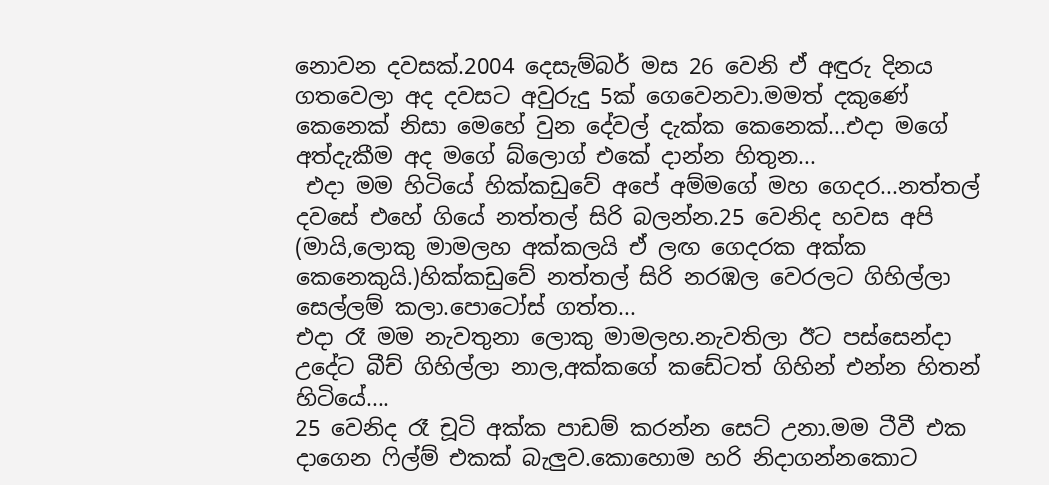නොවන දවසක්.2004 දෙසැම්බර් මස 26 වෙනි ඒ අඳුරු දිනය ගතවෙලා අද දවසට අවුරුදු 5ක් ගෙවෙනවා.මමත් දකුණේ කෙනෙක් නිසා මෙහේ වුන දේවල් දැක්ක කෙනෙක්...එදා මගේ අත්දැකීම අද මගේ බ්ලොග් එකේ දාන්න හිතුන...
 එදා මම හිටියේ හික්කඩුවේ අපේ අම්මගේ මහ ගෙදර...නත්තල් දවසේ එහේ ගියේ නත්තල් සිරි බලන්න.25 වෙනිද හවස අපි (මායි,ලොකු මාමලහ අක්කලයි ඒ ලඟ ගෙදරක අක්ක කෙනෙකුයි.)හික්කඩුවේ නත්තල් සිරි නරඹල වෙරලට ගිහිල්ලා සෙල්ලම් කලා.පොටෝස් ගත්ත...
එදා රෑ මම නැවතුනා ලොකු මාමලහ.නැවතිලා ඊට පස්සෙන්දා උදේට බීච් ගිහිල්ලා නාල,අක්කගේ කඩේටත් ගිහින් එන්න හිතන් හිටියේ....
25 වෙනිද රෑ චූටි අක්ක පාඩම් කරන්න සෙට් උනා.මම ටීවී එක දාගෙන ෆිල්ම් එකක් බැලුව.කොහොම හරි නිදාගන්නකොට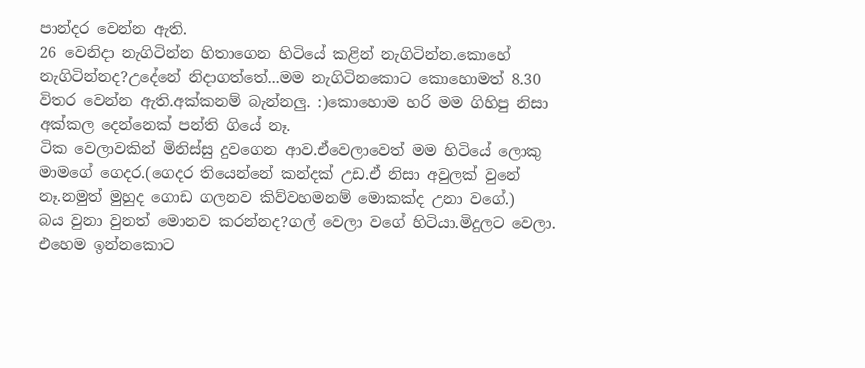පාන්දර වෙන්න ඇති.
26 වෙනිදා නැගිටින්න හිතාගෙන හිටියේ කළින් නැගිටින්න.කොහේ නැගිටින්නද?උදේනේ නිදාගත්තේ...මම නැගිටිනකොට කොහොමත් 8.30 විතර වෙන්න ඇති.අක්කනම් බැන්නලු. :)කොහොම හරි මම ගිහිපු නිසා අක්කල දෙන්නෙක් පන්ති ගියේ නෑ.
ටික වෙලාවකින් මිනිස්සු දුවගෙන ආව.ඒවෙලාවෙත් මම හිටියේ ලොකු මාමගේ ගෙදර.(ගෙදර තියෙන්නේ කන්දක් උඩ.ඒ නිසා අවුලක් වුනේ නෑ.නමුත් මුහුද ගොඩ ගලනව කිව්වහමනම් මොකක්ද උනා වගේ.)
බය වුනා වුනත් මොනව කරන්නද?ගල් වෙලා වගේ හිටියා.මිදුලට වෙලා.
එහෙම ඉන්නකොට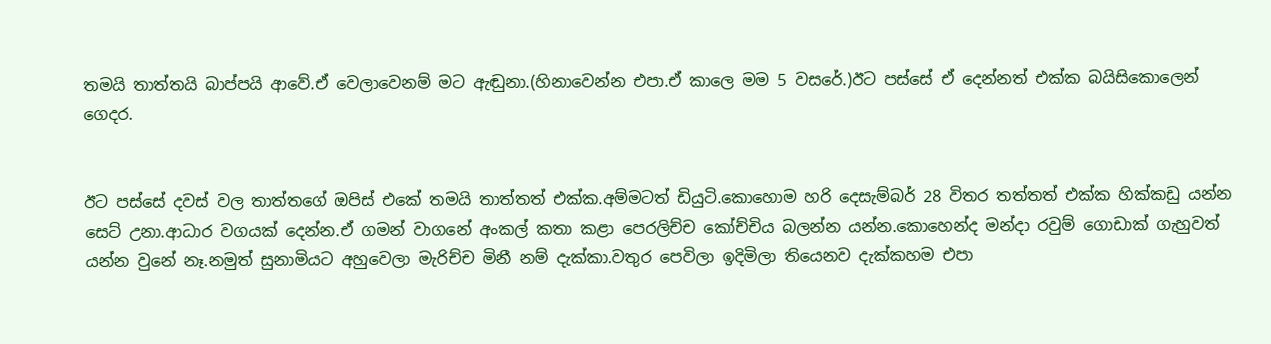තමයි තාත්තයි බාප්පයි ආවේ.ඒ වෙලාවෙනම් මට ඇඬුනා.(හිනාවෙන්න එපා.ඒ කාලෙ මම 5 වසරේ.)ඊට පස්සේ ඒ දෙන්නත් එක්ක බයිසිකොලෙන් ගෙදර.


ඊට පස්සේ දවස් වල තාත්තගේ ඔපිස් එකේ තමයි තාත්තත් එක්ක.අම්මටත් ඩියුටි.කොහොම හරි දෙසැම්බර් 28 විතර තත්තත් එක්ක හික්කඩු යන්න සෙට් උනා.ආධාර වගයක් දෙන්න.ඒ ගමන් වාගනේ අංකල් කතා කළා පෙරලිච්ච කෝච්චිය බලන්න යන්න.කොහෙන්ද මන්දා රවුම් ගොඩාක් ගැහුවත් යන්න වුනේ නෑ.නමුත් සුනාමියට අහුවෙලා මැරිච්ච මිනී නම් දැක්කා.වතුර පෙවිලා ඉදිමිලා තියෙනව දැක්කහම එපා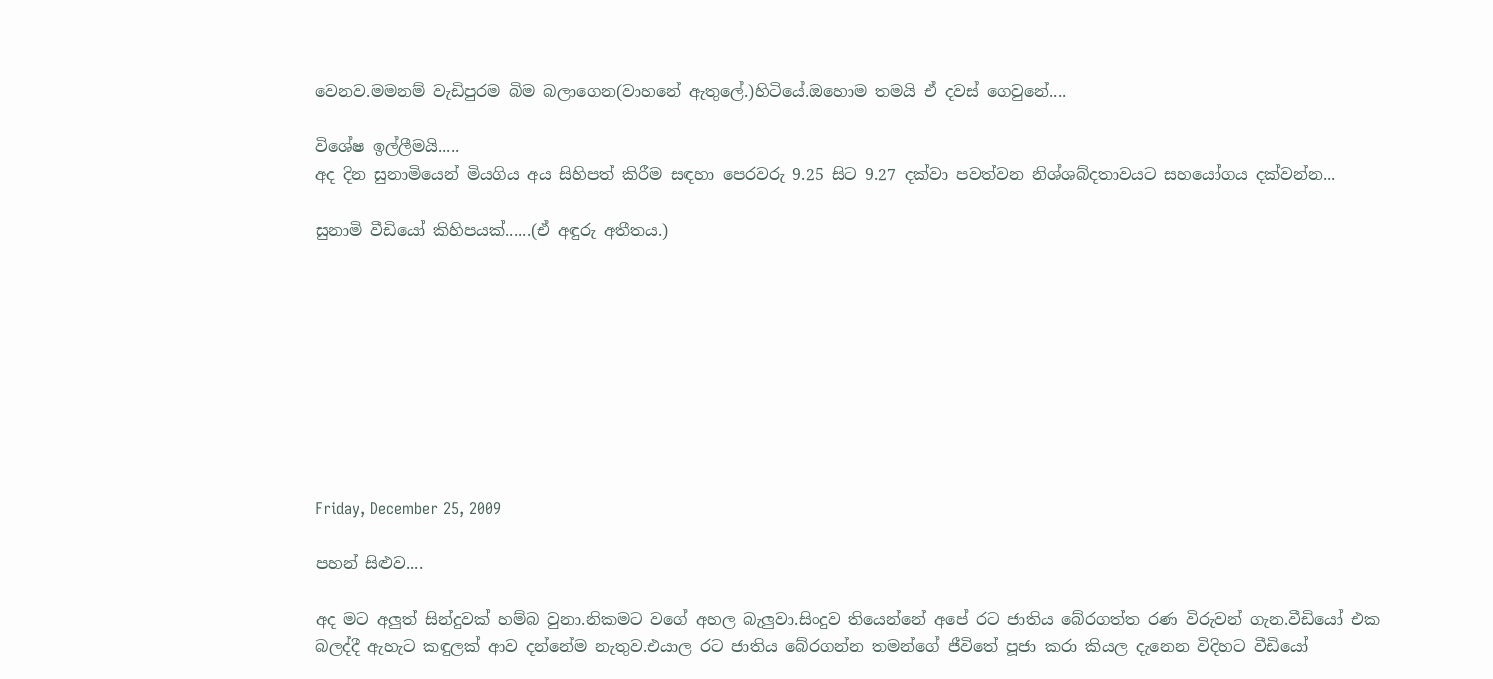වෙනව.මමනම් වැඩිපුරම බිම බලාගෙන(වාහනේ ඇතුලේ.)හිටියේ.ඔහොම තමයි ඒ දවස් ගෙවුනේ....

විශේෂ ඉල්ලීමයි.....
අද දින සුනාමියෙන් මියගිය අය සිහිපත් කිරීම සඳහා පෙරවරු 9.25 සිට 9.27 දක්වා පවත්වන නිශ්ශබ්දතාවයට සහයෝගය දක්වන්න...

සුනාමි වීඩියෝ කිහිපයක්......(ඒ අඳුරු අතීතය.)









Friday, December 25, 2009

පහන් සිළුව....

අද මට අලුත් සින්දුවක් හම්බ වුනා.නිකමට වගේ අහල බැලුවා.සිංදුව තියෙන්නේ අපේ රට ජාතිය බේරගත්ත රණ විරුවන් ගැන.වීඩියෝ එක බලද්දී ඇහැට කඳුලක් ආව දන්නේම නැතුව.එයාල රට ජාතිය බේරගන්න තමන්ගේ ජීවිතේ පූජා කරා කියල දැනෙන විදිහට වීඩියෝ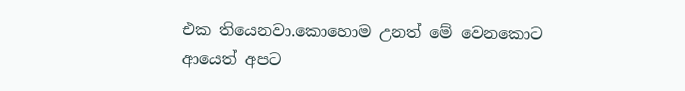එක තියෙනවා.කොහොම උනත් මේ වෙනකොට ආයෙත් අපට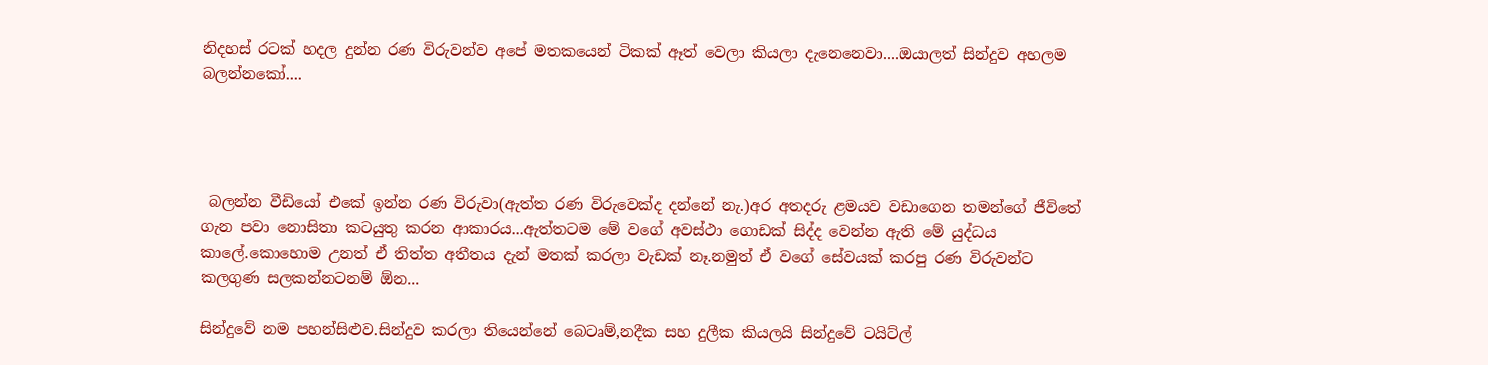නිදහස් රටක් හදල දුන්න රණ විරුවන්ව අපේ මතකයෙන් ටිකක් ඈත් වෙලා කියලා දැනෙනෙවා....ඔයාලත් සින්දුව අහලම බලන්නකෝ....




 බලන්න වීඩියෝ එකේ ඉන්න රණ විරුවා(ඇත්ත රණ විරුවෙක්ද දන්නේ නැ.)අර අතදරු ළමයව වඩාගෙන තමන්ගේ ජීවිතේ ගැන පවා නොසිතා කටයුතු කරන ආකාරය...ඇත්තටම මේ වගේ අවස්ථා ගොඩක් සිද්ද වෙන්න ඇති මේ යුද්ධය කාලේ.කොහොම උනත් ඒ තිත්ත අතීතය දැන් මතක් කරලා වැඩක් නෑ.නමුත් ඒ වගේ සේවයක් කරපු රණ විරුවන්ට කලගුණ සලකන්නටනම් ඕන...

සින්දුවේ නම පහන්සිළුව.සින්දුව කරලා තියෙන්නේ බෙටෘම්,නදීක සහ දුලීක කියලයි සින්දුවේ ටයිට්ල්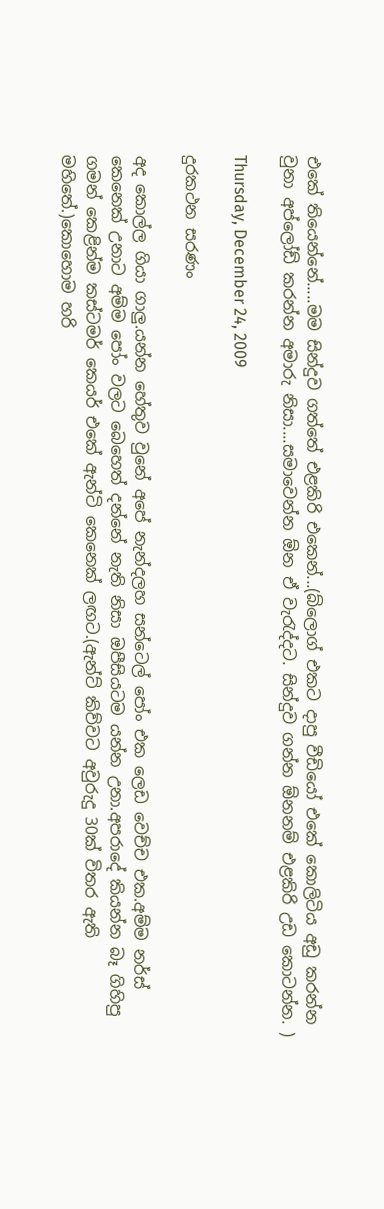එකේ තියෙන්නේ.....මම සින්දුව ගත්තේ එළකිරි එකෙන්...(බ්ලොග් එකට දාපු වීඩියෝ එකේ කොලිටිය අඩු කරන්න වුනා අප්ලෝඩ් කරන්න අමාරු නිසා....සමාවෙන්න ඕන ඒ වැරැද්දට. සින්දුව ගන්න ඕනනම් එළකිරි උඩ කොටන්න. )

Thursday, December 24, 2009

දුරකථන සරණං

අද කොල්ල ගියා ගාලු.යන්න හේතුව වුනේ අපේ නැන්දලහ සන්ටෙල් පෝං එක ලෙඩ වෙච්ච එක.අම්ම නර්ස් කෙනෙක් උනාට අම්ම පෝං වලට බෙහෙත් දන්නේ නැති නිසා ඔපීසියටම යන්න උනා.අපරාදේ කියන්න බෑ ගිහිපු ගමන් කෙළින්ම කස්ටමර් කෙයර් එකේ ඇන්ටි කෙනෙක් ලඟට.(ඇන්ට් කිව්වට අවුරුදු 30ක් විතර ඇති මහිතේ.)කොහොම හරි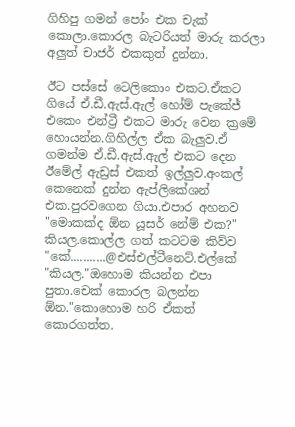ගිහිපු ගමන් පෝං එක චැක් කොලා.කොරල බැටරියත් මාරු කරලා අලුත් චාජර් එකකුත් දුන්නා.

ඊට පස්සේ ටෙලිකොං එකට.ඒකට ගියේ ඒ.ඩී.ඇස්.ඇල් හෝම් පැකේජ් එකෙං එන්ට්‍රී එකට මාරු වෙන ක්‍රමේ හොයන්න.ගිහිල්ල ඒක බැලුව.ඒ ගමන්ම ඒ.ඩී.ඇස්.ඇල් එකට දෙන ඊමේල් ඇඩ්‍රස් එකත් ඉල්ලුව.අංකල් කෙනෙක් දුන්න ඇප්ලිකේශන් එක.පුරවගෙන ගියා.එපාර අහනව "මොකක්ද ඕන යූසර් නේම් එක?" කියල.කොල්ල ගත් කටටම කිව්ව "කේ...........@එස්එල්ටීනෙට්.එල්කේ "කියල."ඔහොම කියන්න එපා පුතා.චෙක් කොරල බලන්න ඕන."කොහොම හරි ඒකත් කොරගත්ත.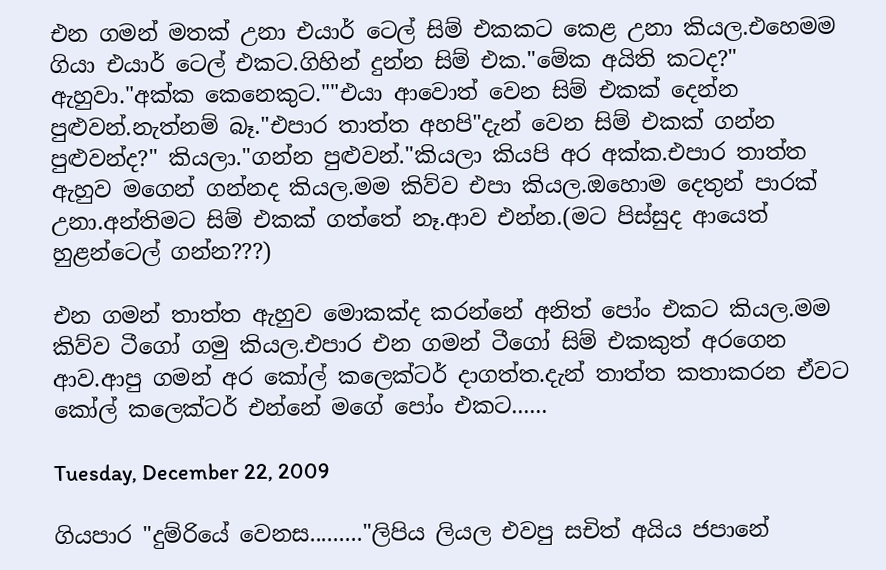එන ගමන් මතක් උනා එයාර් ටෙල් සිම් එකකට කෙළ උනා කියල.එහෙමම ගියා එයාර් ටෙල් එකට.ගිහින් දුන්න සිම් එක."මේක අයිති කටද?" ඇහුවා."අක්ක කෙනෙකුට.""එයා ආවොත් වෙන සිම් එකක් දෙන්න පුළුවන්.නැත්නම් බෑ."එපාර තාත්ත අහපි"දැන් වෙන සිම් එකක් ගන්න පුළුවන්ද?" කියලා."ගන්න පුළුවන්."කියලා කියපි අර අක්ක.එපාර තාත්ත ඇහුව මගෙන් ගන්නද කියල.මම කිව්ව එපා කියල.ඔහොම දෙතුන් පාරක් උනා.අන්තිමට සිම් එකක් ගත්තේ නෑ.ආව එන්න.(මට පිස්සුද ආයෙත් හුළන්ටෙල් ගන්න???)

එන ගමන් තාත්ත ඇහුව මොකක්ද කරන්නේ අනිත් පෝං එකට කියල.මම කිව්ව ටීගෝ ගමු කියල.එපාර එන ගමන් ටීගෝ සිම් එකකුත් අරගෙන ආව.ආපු ගමන් අර කෝල් කලෙක්ටර් දාගත්ත.දැන් තාත්ත කතාකරන ඒවට කෝල් කලෙක්ටර් එන්නේ මගේ පෝං එකට......

Tuesday, December 22, 2009

ගියපාර "දුම්රියේ වෙනස........."ලිපිය ලියල එවපු සචිත් අයිය ජපානේ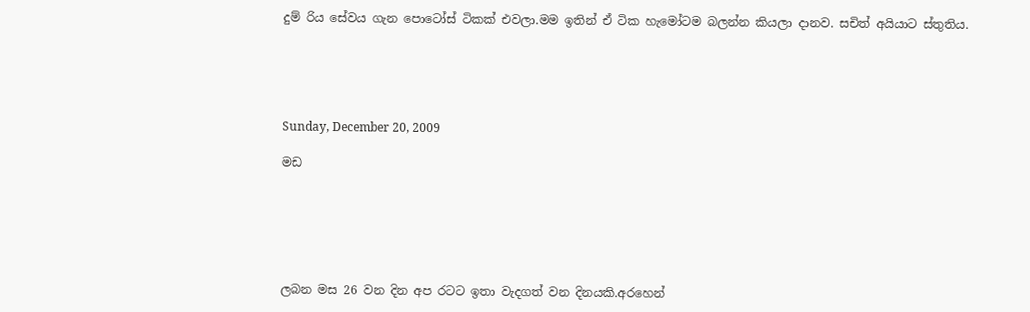දුම්‍ රිය සේවය ගැන පොටෝස් ටිකක් එවලා.මම ඉතින් ඒ ටික හැමෝටම බලන්න කියලා දානව. සචිත් අයියාට ස්තුතිය.





Sunday, December 20, 2009

මඩ






ලබන මස 26 වන දින අප රටට ඉතා වැදගත් වන දිනයකි.අරහෙන්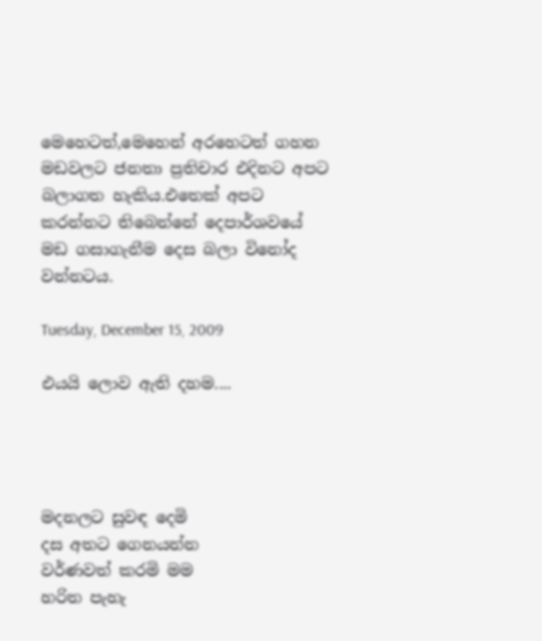මෙහෙටත්,මෙහෙන් අරහෙටත් ගහන මඩවලට ජනතා ප්‍රතිචාර එදිනට අපට බලාගත හැකිය.එතෙක් අපට කරන්නට තිබෙන්නේ දෙපාර්ශවයේ මඩ ගසාගැනීම දෙස බලා විනෝද වන්නටය.

Tuesday, December 15, 2009

එයයි ලොව ඇති දහම....




මදනලට සුවඳ දෙමි
දස අතට ගෙනයන්න
වර්ණවත් කරමි මම
හරිත පැහැ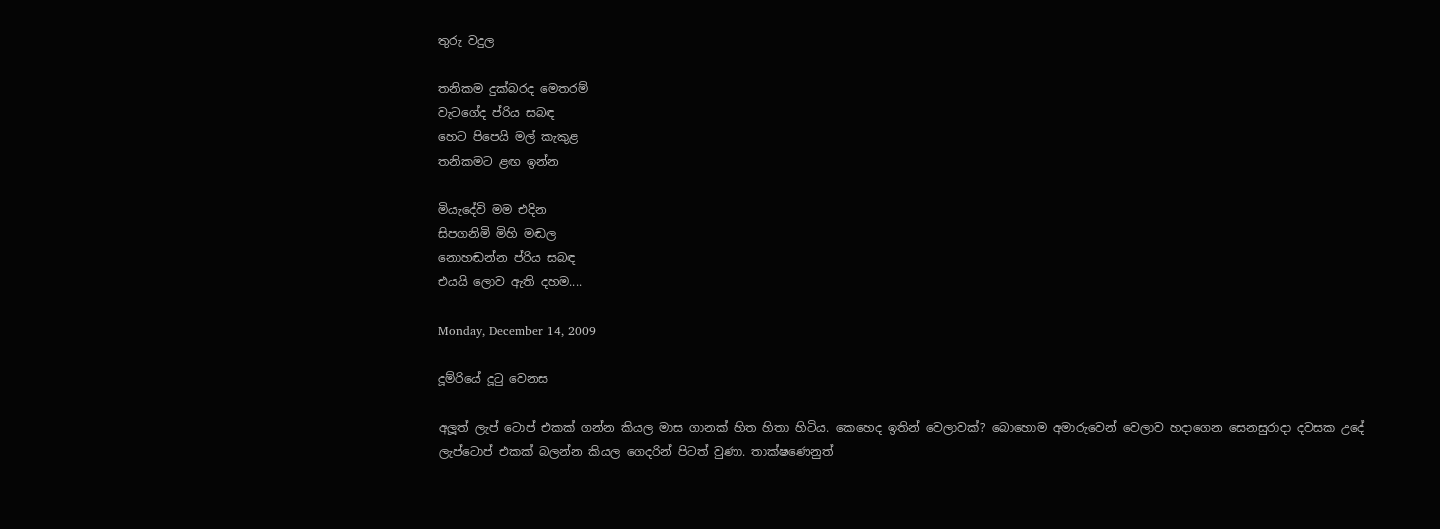තුරු වදුල

තනිකම දුක්බරද මෙතරම්
වැටගේද ප්රිය සබඳ
හෙට පිපෙයි මල් කැකුළ
තනිකමට ළඟ ඉන්න

මියැදේවි මම එදින
සිපගනිමි මිහි මඬල
නොහඬන්න ප්රිය සබඳ
එයයි ලොව ඇති දහම....

Monday, December 14, 2009

දූම්රියේ දූටු වෙනස

අලූත් ලැප් ටොප් එකක් ගන්න කියල මාස ගානක් හිත හිතා හිටිය. කෙහෙද ඉතින් වෙලාවක්? බොහොම අමාරුවෙන් වෙලාව හදාගෙන සෙනසුරාදා දවසක උදේ ලැප්ටොප් එකක් බලන්න කියල ගෙදරින් පිටත් වුණා. තාක්ෂණෙනුත්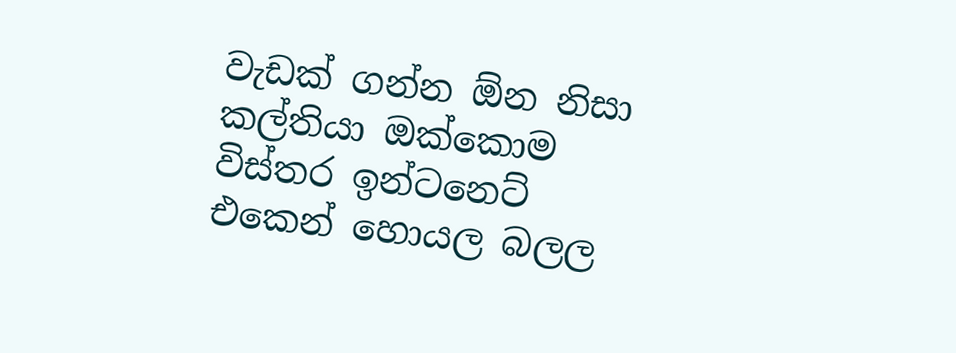වැඩක් ගන්න ඕන නිසා කල්තියා ඔක්කොම විස්තර ඉන්ටනෙට් එකෙන් හොයල බලල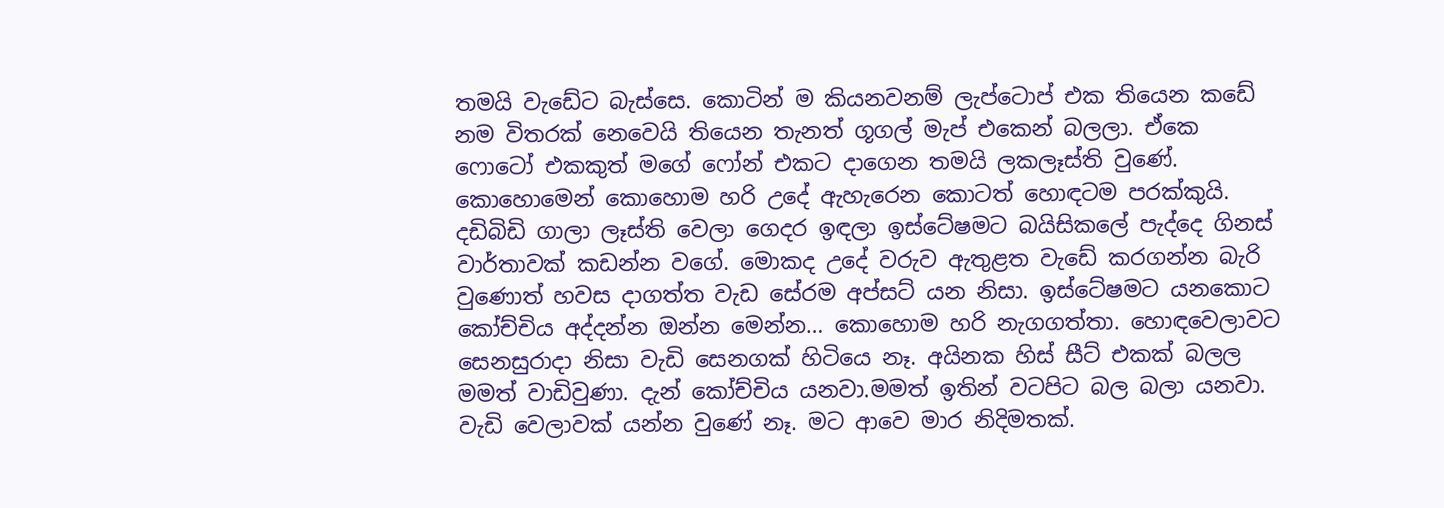තමයි වැඩේට බැස්සෙ. කොටින් ම කියනවනම් ලැප්ටොප් එක තියෙන කඩේ නම විතරක් නෙවෙයි තියෙන තැනත් ගූගල් මැප් එකෙන් බලලා. ඒකෙ ෆොටෝ එකකුත් මගේ ෆෝන් එකට දාගෙන තමයි ලකලෑස්ති වුණේ.
කොහොමෙන් කොහොම හරි උදේ ඇහැරෙන කොටත් හොඳටම පරක්කුයි. දඩිබිඩි ගාලා ලෑස්ති වෙලා ගෙදර ඉඳලා ඉස්ටේෂමට බයිසිකලේ පැද්දෙ ගිනස් වාර්තාවක් කඩන්න වගේ. මොකද උදේ වරුව ඇතුළත වැඩේ කරගන්න බැරි වුණොත් හවස දාගත්ත වැඩ සේරම අප්සට් යන නිසා. ඉස්ටේෂමට යනකොට කෝච්චිය අද්දන්න ඔන්න මෙන්න… කොහොම හරි නැගගත්තා. හොඳවෙලාවට සෙනසුරාදා නිසා වැඩි සෙනගක් හිටියෙ නෑ. අයිනක හිස් සීට් එකක් බලල මමත් වාඩිවුණා. දැන් කෝච්චිය යනවා.මමත් ඉතින් වටපිට බල බලා යනවා. වැඩි වෙලාවක් යන්න වුණේ නෑ. මට ආවෙ මාර නිදිමතක්.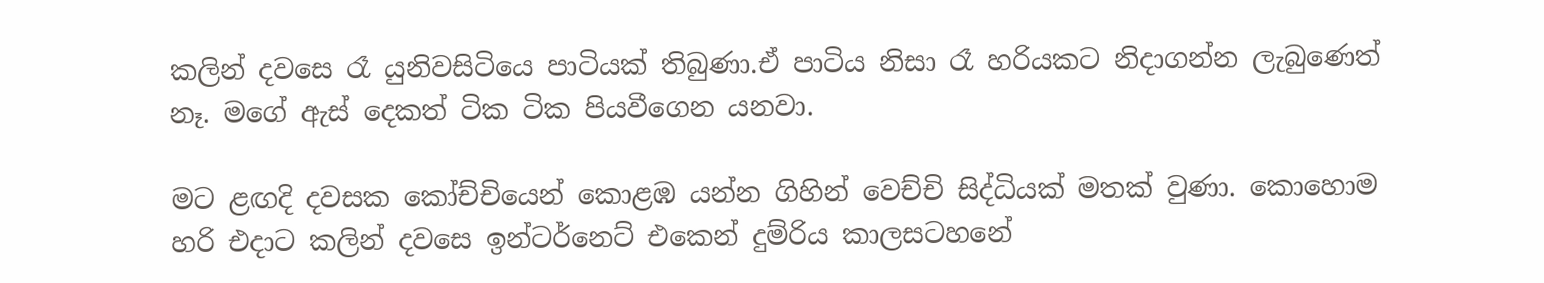කලින් දවසෙ රෑ යුනිවසිටියෙ පාටියක් තිබුණා.ඒ පාටිය නිසා රෑ හරියකට නිදාගන්න ලැබුණෙත් නෑ. මගේ ඇස් දෙකත් ටික ටික පියවීගෙන යනවා.

මට ළඟදි දවසක කෝච්චියෙන් කොළඹ යන්න ගිහින් වෙච්චි සිද්ධියක් මතක් වුණා. කොහොම හරි එදාට කලින් දවසෙ ඉන්ටර්නෙට් එකෙන් දුම්රිය කාලසටහනේ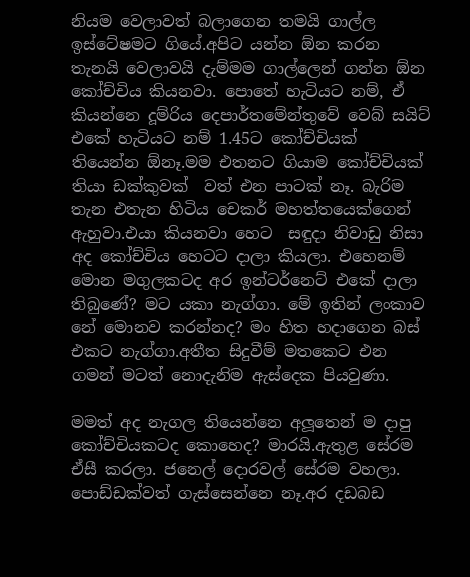නියම වෙලාවත් බලාගෙන තමයි ගාල්ල ඉස්ටේෂමට ගියේ.අපිට යන්න ඕන කරන තැනයි වෙලාවයි දැම්මම ගාල්ලෙන් ගන්න ඕන කෝච්චිය කියනවා. පොතේ හැටියට නම්, ඒ කියන්නෙ දූම්රිය දෙපාර්තමේන්තුවේ වෙබ් සයිට් එකේ හැටියට නම් 1.45ට කෝච්චියක් තියෙන්න ඕනෑ.මම එතනට ගියාම කෝච්චියක් තියා ඩක්කුවක්  වත් එන පාටක් නෑ. බැරිම තැන එතැන හිටිය චෙකර් මහත්තයෙක්ගෙන් ඇහුවා.එයා කියනවා හෙට  සඳුදා නිවාඩු නිසා අද කෝච්චිය හෙටට දාලා කියලා. එහෙනම් මොන මගුලකටද අර ඉන්ටර්නෙට් එකේ දාලා තිබුණේ? මට යකා නැග්ගා. මේ ඉතින් ලංකාව නේ මොනව කරන්නද? මං හිත හදාගෙන බස් එකට නැග්ගා.අතීත සිදුවීම් මතකෙට එන ගමන් මටත් නොදැනිම ඇස්දෙක පියවුණා.

මමත් අද නැගල තියෙන්නෙ අලූතෙන් ම දාපු කෝච්චියකටද කොහෙද? මාරයි.ඇතුළ සේරම ඒසී කරලා. ජනෙල් දොරවල් සේරම වහලා. පොඩ්ඩක්වත් ගැස්සෙන්නෙ නෑ.අර දඩබඩ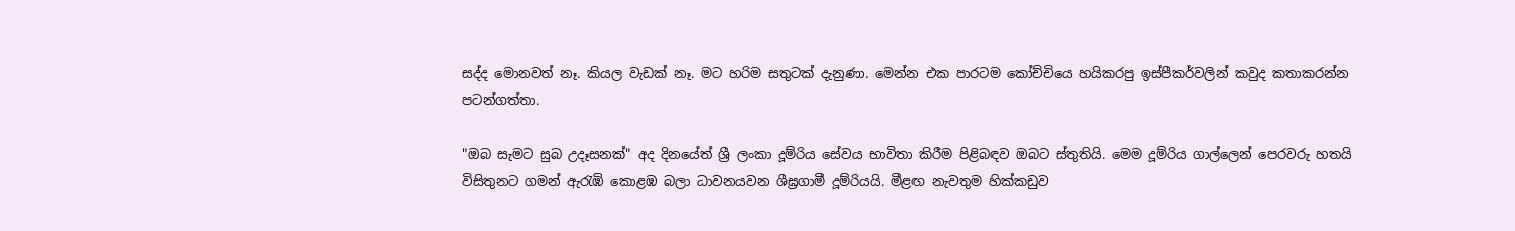සද්ද මොනවත් නෑ. කියල වැඩක් නෑ. මට හරිම සතුටක් දැනුණා. මෙන්න එක පාරටම කෝච්චියෙ හයිකරපු ඉස්පීකර්වලින් කවුද කතාකරන්න පටන්ගත්තා.

"ඔබ සැමට සුබ උදෑසනක්" අද දිනයේත් ශ්‍රී ලංකා දූම්රිය සේවය භාවිතා කිරීම පිළිබඳව ඔබට ස්තුතියි. මෙම දූම්රිය ගාල්ලෙන් පෙරවරු හතයි විසිතුනට ගමන් ඇරැඹි කොළඹ බලා ධාවනයවන ශීඝ්‍රගාමී දූම්රියයි. මීළඟ නැවතුම හික්කඩුව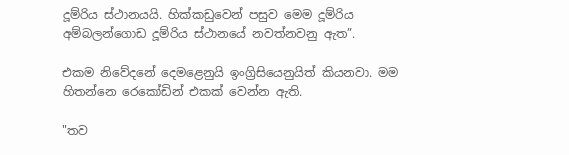දූම්රිය ස්ථානයයි. හික්කඩුවෙන් පසුව මෙම දූම්රිය අම්බලන්ගොඩ දූම්රිය ස්ථානයේ නවත්නවනු ඇත”.

එකම නිවේදනේ දෙමළෙනුයි ඉංග්‍රිසියෙනුයිත් කියනවා. මම හිතන්නෙ රෙකෝඩින් එකක් වෙන්න ඇති.

"තව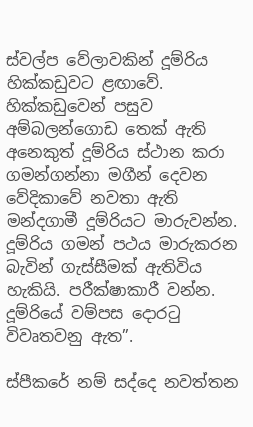ස්වල්ප වේලාවකින් දූම්රිය හික්කඩුවට ළඟාවේ. හික්කඩුවෙන් පසුව අම්බලන්ගොඩ තෙක් ඇති අනෙකුත් දූම්රිය ස්ථාන කරා ගමන්ගන්නා මගීන් දෙවන වේදිකාවේ නවතා ඇති මන්දගාමී දූම්රියට මාරුවන්න. දූම්රිය ගමන් පථය මාරුකරන බැවින් ගැස්සීමක් ඇතිවිය හැකියි. පරීක්ෂාකාරී වන්න. දූම්රියේ වම්පස දොරටු විවෘතවනු ඇත”.

ස්පීකරේ නම් සද්දෙ නවත්තන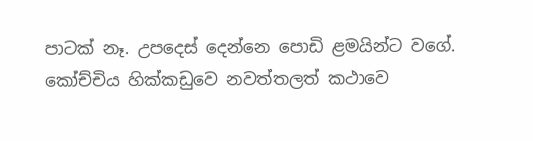පාටක් නෑ. උපදෙස් දෙන්නෙ පොඩි ළමයින්ට වගේ. කෝච්චිය හික්කඩුවෙ නවත්තලත් කථාවෙ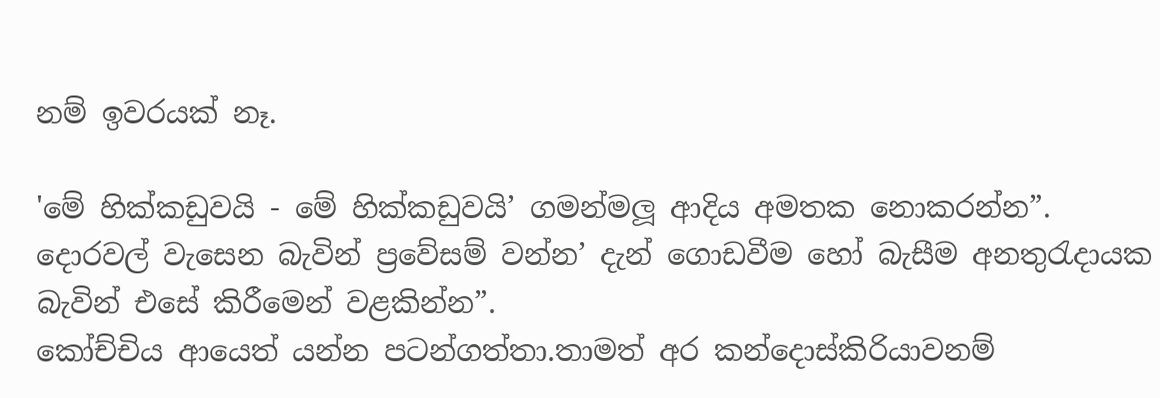නම් ඉවරයක් නෑ.

'මේ හික්කඩුවයි - මේ හික්කඩුවයි’ ගමන්මලූ ආදිය අමතක නොකරන්න”. දොරවල් වැසෙන බැවින් ප්‍රවේසම් වන්න’ දැන් ගොඩවීම හෝ බැසීම අනතුරැදායක බැවින් එසේ කිරීමෙන් වළකින්න”.
කෝච්චිය ආයෙත් යන්න පටන්ගත්තා.තාමත් අර කන්දොස්කිරියාවනම්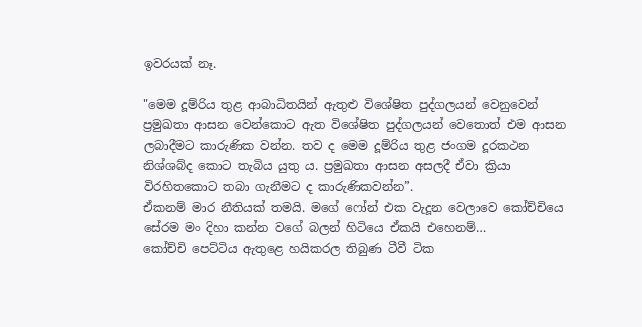ඉවරයක් නෑ.

"මෙම දූම්රිය තුළ ආබාධිතයින් ඇතුළු විශේෂිත පුද්ගලයන් වෙනුවෙන් ප්‍රමුඛතා ආසන වෙන්කොට ඇත විශේෂිත පුද්ගලයන් වෙතොත් එම ආසන ලබාදීමට කාරුණික වන්න. තව ද මෙම දූම්රිය තුළ ජංගම දූරකථන නිශ්ශබ්ද කොට තැබිය යුතු ය. ප්‍රමුඛතා ආසන අසලදී ඒවා ක්‍රියා විරහිතකොට තබා ගැනීමට ද කාරුණිකවන්න”.
ඒකනම් මාර නීතියක් තමයි. මගේ ෆෝන් එක වැදූන වෙලාවෙ කෝච්චියෙ සේරම මං දිහා කන්න වගේ බලන් හිටියෙ ඒකයි එහෙනම්…
කෝච්චි පෙට්ටිය ඇතුළෙ හයිකරල තිබුණ ටීවී ටික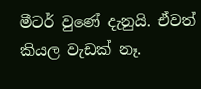මීටර් වුණේ දැනුයි. ඒවත් කියල වැඩක් නෑ.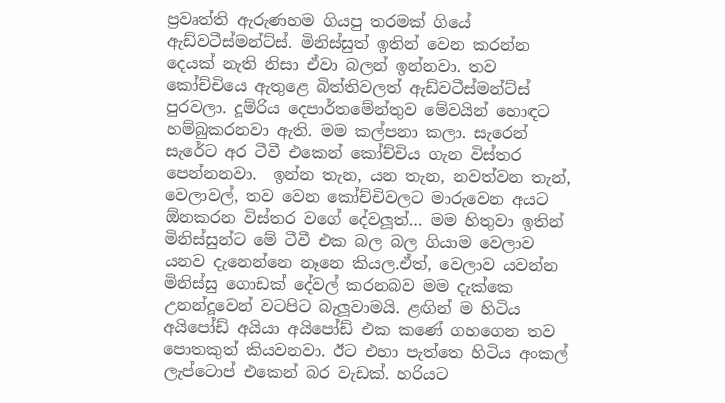ප්‍රවෘත්ති ඇරුණහම ගියපු තරමක් ගියේ ඇඩ්වටීස්මන්ට්ස්. මිනිස්සුත් ඉතින් වෙන කරන්න දෙයක් නැති නිසා ඒවා බලන් ඉන්නවා. තව කෝච්චියෙ ඇතුළෙ බිත්තිවලත් ඇඩ්වටීස්මන්ට්ස් පුරවලා. දූම්රිය දෙපාර්තමේන්තුව මේවයින් හොඳට හම්බුකරනවා ඇති. මම කල්පනා කලා. සැරෙන් සැරේට අර ටීවී එකෙන් කෝච්චිය ගැන විස්තර පෙන්නනවා.  ඉන්න තැන, යන තැන, නවත්වන තැන්, වෙලාවල්, තව වෙන කෝච්චිවලට මාරුවෙන අයට ඕනකරන විස්තර වගේ දේවලූත්… මම හිතුවා ඉතින් මිනිස්සුන්ට මේ ටීවී එක බල බල ගියාම වෙලාව යනව දැනෙන්නෙ නෑනෙ කියල.ඒත්, වෙලාව යවන්න මිනිස්සු ගොඩක් දේවල් කරනබව මම දැක්කෙ උනන්දූවෙන් වටපිට බැලූවාමයි. ළඟින් ම හිටිය අයිපෝඩ් අයියා අයිපෝඩ් එක කණේ ගහගෙන තව පොතකුත් කියවනවා. ඊට එහා පැත්තෙ හිටිය අංකල් ලැප්ටොප් එකෙන් බර වැඩක්. හරියට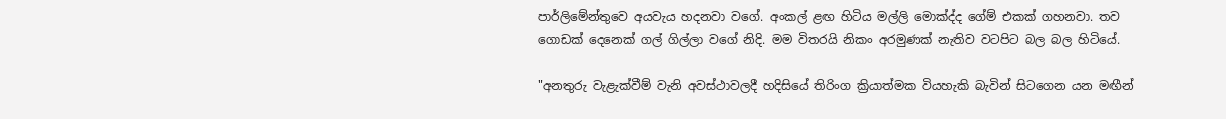පාර්ලිමේන්තුවෙ අයවැය හදනවා වගේ. අංකල් ළඟ හිටිය මල්ලි මොක්ද්ද ගේම් එකක් ගහනවා. තව ගොඩක් දෙනෙක් ගල් ගිල්ලා වගේ නිදි. මම විතරයි නිකං අරමුණක් නැතිව වටපිට බල බල හිටියේ.

"අනතුරු වැළැක්වීම් වැනි අවස්ථාවලදී හදිසියේ තිරිංග ක්‍රියාත්මක වියහැකි බැවින් සිටගෙන යන මඟීන්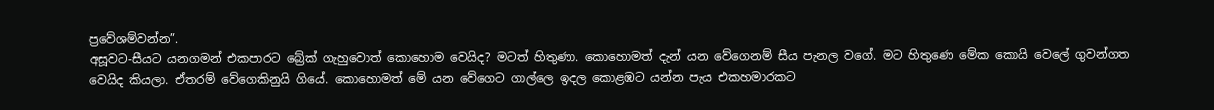ප්‍රවේශම්වන්න”.
අසූවට-සීයට යනගමන් එකපාරට බ්‍රේක් ගැහුවොත් කොහොම වෙයිද? මටත් හිතුණා. කොහොමත් දැන් යන වේගෙනම් සීය පැනල වගේ. මට හිතුණෙ මේක කොයි වෙලේ ගුවන්ගත වෙයිද කියලා. ඒතරම් වේගෙකිනුයි ගියේ. කොහොමත් මේ යන වේගෙට ගාල්ලෙ ඉදල කොළඹට යන්න පැය එකහමාරකට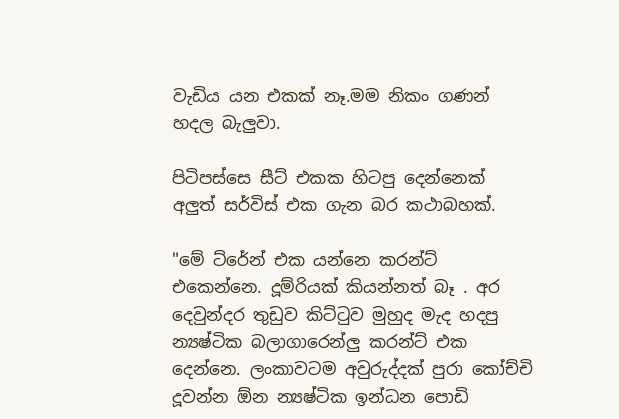වැඩිය යන එකක් නෑ.මම නිකං ගණන් හදල බැලුවා.

පිටිපස්සෙ සීට් එකක හිටපු දෙන්නෙක් අලුත් සර්විස් එක ගැන බර කථාබහක්.

"මේ ට්රේන් එක යන්නෙ කරන්ට් එකෙන්නෙ. දූම්රියක් කියන්නත් බෑ . අර දෙවුන්දර තුඩුව කිට්ටුව මුහුද මැද හදපු න්‍යෂ්ටික බලාගාරෙන්ලු කරන්ට් එක දෙන්නෙ. ලංකාවටම අවුරුද්දක් පුරා කෝච්චි දූවන්න ඕන න්‍යෂ්ටික ඉන්ධන පොඩි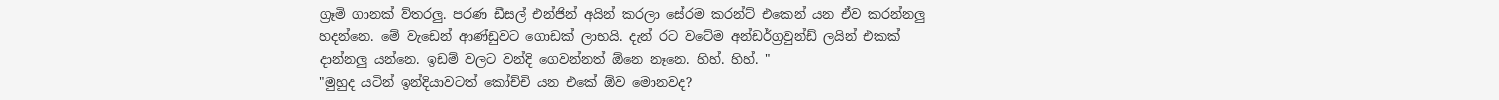ග්‍රෑමි ගානක් ව්තරලු. පරණ ඩීසල් එන්ජින් අයින් කරලා සේරම කරන්ට් එකෙන් යන ඒව කරන්නලු හදන්නෙ. මේ වැඩෙන් ආණ්ඩුවට ගොඩක් ලාභයි. දැන් රට වටේම අන්ඩර්ග්‍රවුන්ඩ් ලයින් එකක් දාන්නලු යන්නෙ. ඉඩම් වලට වන්දි ගෙවන්නත් ඕනෙ නෑනෙ. හිහ්. හිහ්. "
"මුහුද යටින් ඉන්දියාවටත් කෝච්චි යන එකේ ඕව මොනවද?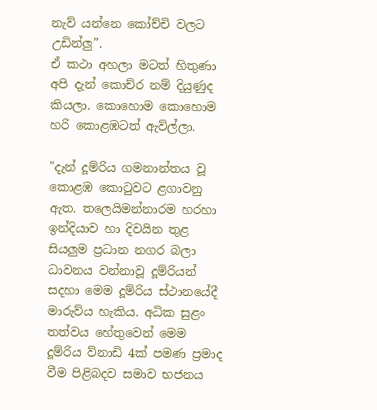නැව් යන්නෙ කෝච්චි වලට උඩින්ලු”.
ඒ කථා අහලා මටත් හිතුණා අපි දැන් කොච්ර නම් දියුණුද කියලා. කොහොම කොහොම හරි කොළඹටත් ඇව්ල්ලා.

"දැන් දූම්රිය ගමනාන්තය වූ කොළඹ කොටුවට ළගාවනු ඇත. තලෙයිමන්නාරම හරහා ඉන්දියාව හා දිවයින තුළ සියලුම ප්‍රධාන නගර බලා ධාවනය වන්නාවූ දූම්රියන් සදහා මෙම දූම්රිය ස්ථානයේදී මාරුව්ය හැකිය. අධික සුළං තත්වය හේතුවෙන් මෙම දූම්රිය ව්නාඩි 4ක් පමණ ප්‍රමාද වීම පිළිබදව සමාව භජනය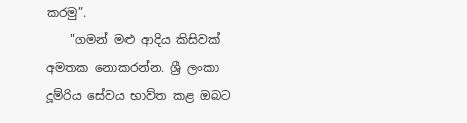කරමු”.
    "ගමන් මළු ආදිය කිසිවක් අමතක නොකරන්න. ශ්‍රී ලංකා දූම්රිය සේවය භාව්ත කළ ඔබට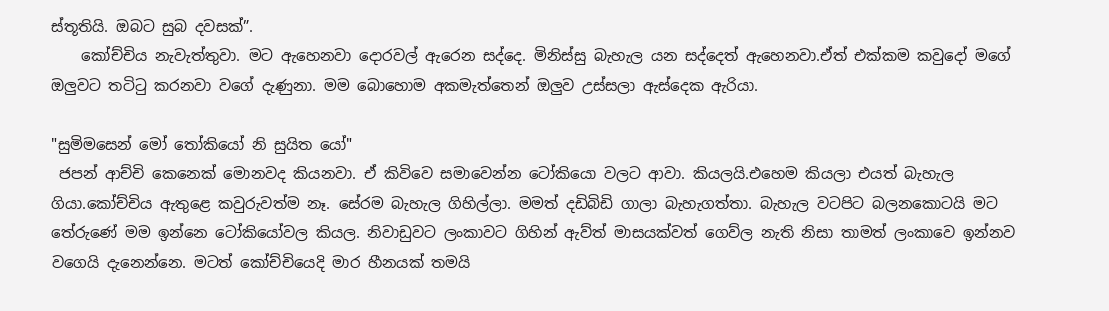ස්තූතියි. ඔබට සුබ දවසක්”.
    කෝච්චිය නැවැත්තුවා. මට ඇහෙනවා දොරවල් ඇරෙන සද්දෙ. මිනිස්සු බැහැල යන සද්දෙත් ඇහෙනවා.ඒත් එක්කම කවුදෝ මගේ ඔලුවට තටිටු කරනවා වගේ දැණුනා. මම බොහොම අකමැත්තෙන් ඔලුව උස්සලා ඇස්දෙක ඇරියා.

"සුමිමසෙන් මෝ තෝකියෝ නි සුයිත යෝ"
 ජපන් ආච්චි කෙනෙක් මොනවද කියනවා. ඒ කිවිවෙ සමාවෙන්න ටෝකියො වලට ආවා. කියලයි.එහෙම කියලා එයත් බැහැල ගියා.කෝච්චිය ඇතුළෙ කවුරුවත්ම නෑ. සේරම බැහැල ගිහිල්ලා. මමත් දඩිබිඩි ගාලා බැහැගත්තා. බැහැල වටපිට බලනකොටයි මට තේරුණේ මම ඉන්නෙ ටෝකියෝවල කියල. නිවාඩුවට ලංකාවට ගිහින් ඇව්ත් මාසයක්වත් ගෙව්ල නැති නිසා තාමත් ලංකාවෙ ඉන්නව වගෙයි දැනෙන්නෙ. මටත් කෝච්චියෙදි මාර හීනයක් තමයි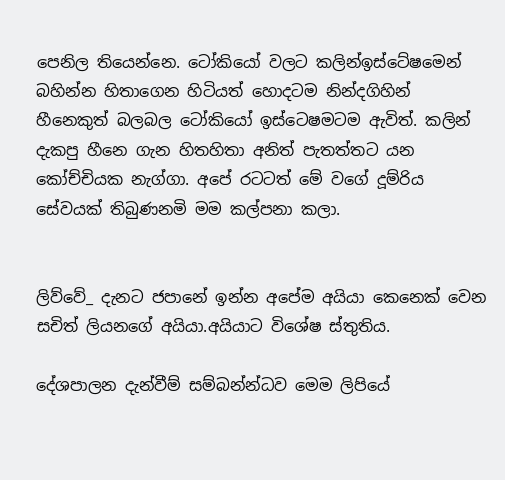පෙනිල තියෙන්නෙ. ටෝකියෝ වලට කලින්ඉස්ටේෂමෙන් බහින්න හිතාගෙන හිටියත් හොදටම නින්දගිහින් හීනෙකුත් බලබල ටෝකියෝ ඉස්ටෙෂමටම ඇවිත්. කලින් දැකපු හීනෙ ගැන හිතහිතා අනිත් පැතත්තට යන කෝච්චියක නැග්ගා. අපේ රටටත් මේ වගේ දූම්රිය සේවයක් තිබුණනමි මම කල්පනා කලා.


ලිව්වේ_ දැනට ජපානේ ඉන්න අපේම අයියා කෙනෙක් වෙන සචිත් ලියනගේ අයියා.අයියාට විශේෂ ස්තුතිය.

දේශපාලන දැන්වීම් සම්බන්න්ධව මෙම ලිපියේ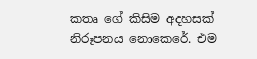කතෘ ගේ කිසිම අදහසක් නිරූපනය නොකෙරේ. එම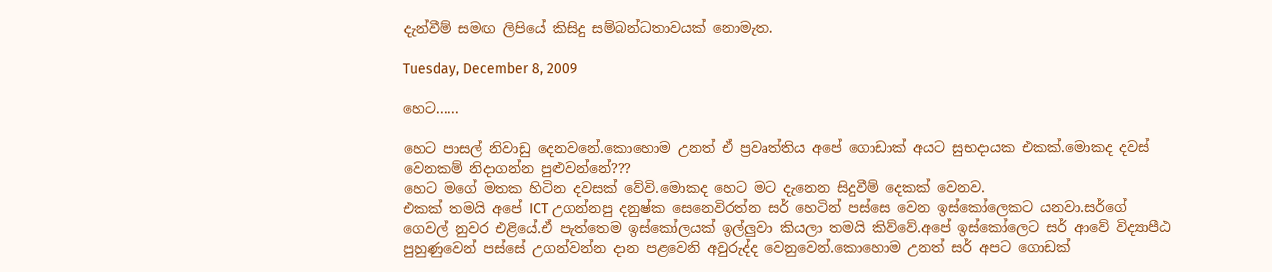දැන්වීම් සමඟ ලිපියේ කිසිදු සම්බන්ධතාවයක් නොමැත.

Tuesday, December 8, 2009

හෙට......

හෙට පාසල් නිවාඩු දෙනවනේ.කොහොම උනත් ඒ ප්‍රවෘත්තිය අපේ ගොඩාක් අයට සුභදායක එකක්.මොකද දවස් වෙනකම් නිදාගන්න පුළුවන්නේ???
හෙට මගේ මතක හිටින දවසක් වේවි.මොකද හෙට මට දැනෙන සිදුවීම් දෙකක් වෙනව.
එකක් තමයි අපේ ICT උගන්නපු දනුෂ්ක සෙනෙවිරත්න සර් හෙටින් පස්සෙ වෙන ඉස්කෝලෙකට යනවා.සර්ගේ ගෙවල් නුවර එළියේ.ඒ පැත්තෙම ඉස්කෝලයක් ඉල්ලුවා කියලා තමයි කිව්වේ.අපේ ඉස්කෝලෙට සර් ආවේ විද්‍යාපීඨ පුහුණුවෙන් පස්සේ උගන්වන්න දාන පළවෙනි අවුරුද්ද වෙනුවෙන්.කොහොම උනත් සර් අපට ගොඩක්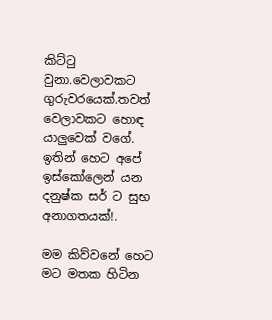කිට්ටු වුනා.වෙලාවකට ගුරුවරයෙක්.තවත් වෙලාවකට හොඳ යාලුවෙක් වගේ.
ඉතින් හෙට අපේ ඉස්කෝලෙන් යන දනුෂ්ක සර් ට සුභ අනාගතයක්!.

මම කිව්වනේ හෙට මට මතක හිටින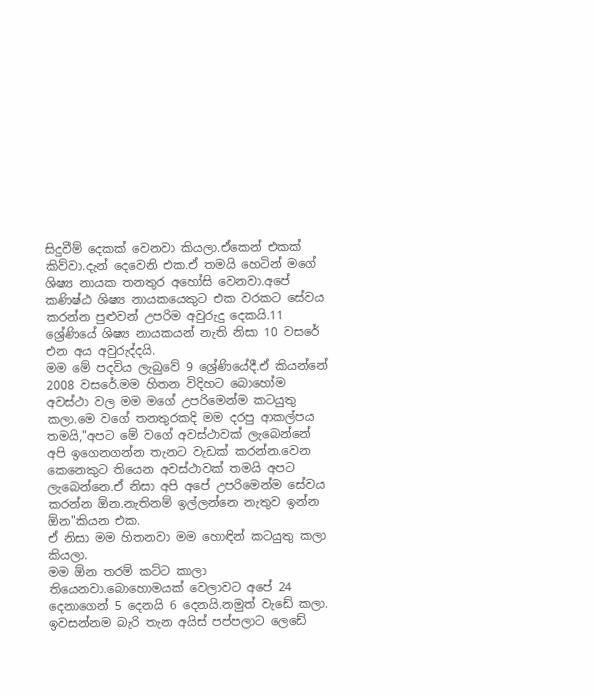සිදුවීම් දෙකක් වෙනවා කියලා.ඒකෙන් එකක් කිව්වා.දැන් දෙවෙනි එක.ඒ තමයි හෙටින් මගේ ශිෂ්‍ය නායක තනතුර අහෝසි වෙනවා.අපේ කණිෂ්ඨ ශිෂ්‍ය නායකයෙකුට එක වරකට සේවය කරන්න පුළුවන් උපරිම අවුරුදු දෙකයි.11 ශ්‍රේණියේ ශිෂ්‍ය නායකයන් නැති නිසා 10 වසරේ එන අය අවුරුද්දයි.
මම මේ පදවිය ලැබුවේ 9 ශ්‍රේණියේදී.ඒ කියන්නේ 2008 වසරේ.මම හිතන විදිහට බොහෝම අවස්ථා වල මම මගේ උපරිමෙන්ම කටයුතු කලා.මෙ වගේ තනතුරකදි මම දරපු ආකල්පය තමයි,"අපට මේ වගේ අවස්ථාවක් ලැබෙන්නේ අපි ඉගෙනගන්න තැනට වැඩක් කරන්න.වෙන කෙනෙකුට තියෙන අවස්ථාවක් තමයි අපට ලැබෙන්නෙ.ඒ නිසා අපි අපේ උපරිමෙන්ම සේවය කරන්න ඕන.නැතිනම් ඉල්ලන්නෙ නැතුව ඉන්න ඕන"කියන එක.
ඒ නිසා මම හිතනවා මම හොඳින් කටයුතු කලා කියලා.
මම ඕන තරම් කට්ට කාලා තියෙනවා.බොහොමයක් වෙලාවට අපේ 24 දෙනාගෙන් 5 දෙනයි 6 දෙනයි.නමුත් වැඩේ කලා.
ඉවසන්නම බැරි තැන අයිස් පප්පලාට ලෙඩේ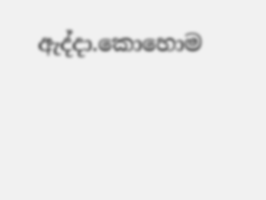ඇද්දා.කොහොම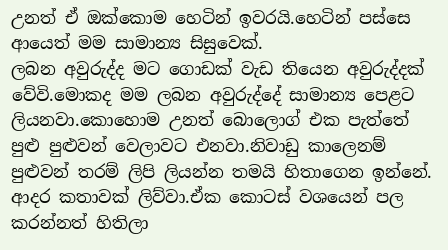උනත් ඒ ඔක්කොම හෙටින් ඉවරයි.හෙටින් පස්සෙ ආයෙත් මම සාමාන්‍ය සිසුවෙක්.
ලබන අවුරුද්ද මට ගොඩක් වැඩ තියෙන අවුරුද්දක් වේවි.මොකද මම ලබන අවුරුද්දේ සාමාන්‍ය පෙළට ලියනවා.කොහොම උනත් බොලොග් එක පැත්තේ පුළු පුළුවන් වෙලාවට එනවා.නිවාඩු කාලෙනම් පුළුවන් තරම් ලිපි ලියන්න තමයි හිතාගෙන ඉන්නේ.
ආදර කතාවක් ලිව්වා.ඒක කොටස් වශයෙන් පල කරන්නත් හිතිලා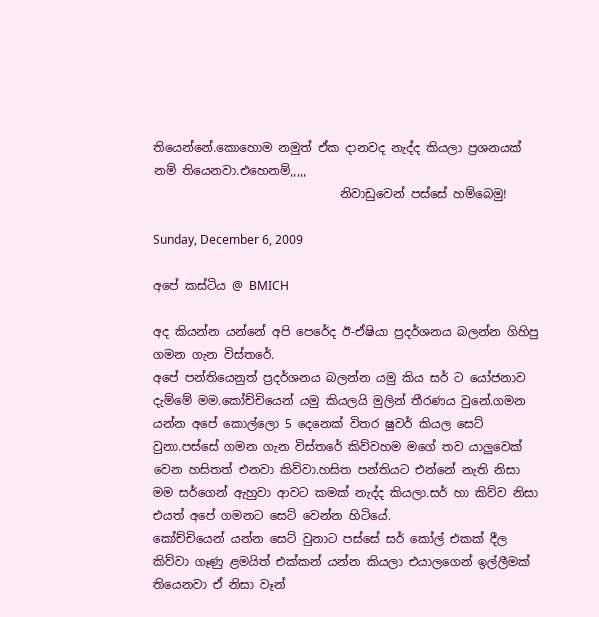තියෙන්නේ.කොහොම නමුත් ඒක දානවද නැද්ද කියලා ප්‍රශනයක් නම් තියෙනවා.එහෙනම්,,,,,
                               නිවාඩුවෙන් පස්සේ හම්බෙමු!

Sunday, December 6, 2009

අපේ කස්ටිය @ BMICH

අද කියන්න යන්නේ අපි පෙරේද ඊ-ඒෂියා ප්‍රදර්ශනය බලන්න ගිහිපු ගමන ගැන විස්තරේ.
අපේ පන්තියෙනුත් ප්‍රදර්ශනය බලන්න යමු කිය සර් ට යෝජනාව දැම්මේ මම.කෝච්චියෙන් යමු කියලයි මුලින් තීරණය වුනේ.ගමන යන්න අපේ කොල්ලො 5 දෙනෙක් විතර ෂුවර් කියල සෙට් වුනා.පස්සේ ගමන ගැන විස්තරේ කිව්වහම මගේ තව යාලුවෙක් වෙන හසිතත් එනවා කිව්වා.හසිත පන්තියට එන්නේ නැති නිසා මම සර්ගෙන් ඇහුවා ආවට කමක් නැද්ද කියලා.සර් හා කිව්ව නිසා එයත් අපේ ගමනට සෙට් වෙන්න හිටියේ.
කෝච්චියෙන් යන්න සෙට් වුනාට පස්සේ සර් කෝල් එකක් දීල කිව්වා ගෑණු ළමයිත් එක්කන් යන්න කියලා එයාලගෙන් ඉල්ලීමක් තියෙනවා ඒ නිසා වෑන්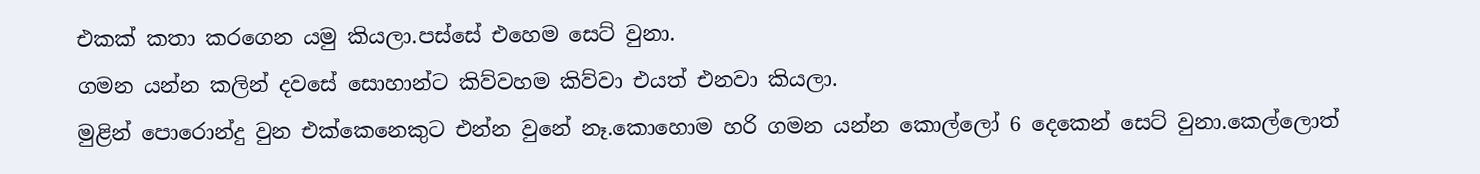එකක් කතා කරගෙන යමු කියලා.පස්සේ එහෙම සෙට් වුනා.
ගමන යන්න කලින් දවසේ සොහාන්ට කිව්වහම කිව්වා එයත් එනවා කියලා.
මුළින් පොරොන්දු වුන එක්කෙනෙකුට එන්න වුනේ නෑ.කොහොම හරි ගමන යන්න කොල්ලෝ 6 දෙකෙන් සෙට් වුනා.කෙල්ලොත්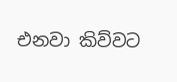එනවා කිව්වට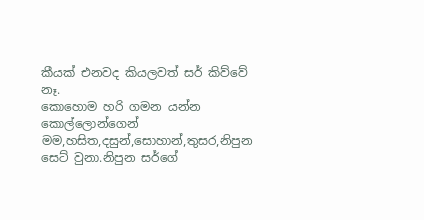කීයක් එනවද කියලවත් සර් කිව්වේ නෑ.
කොහොම හරි ගමන යන්න කොල්ලොන්ගෙන් මම,හසිත,දසුන්,සොහාන්,තුසර,නිපුන සෙට් වුනා.නිපුන සර්ගේ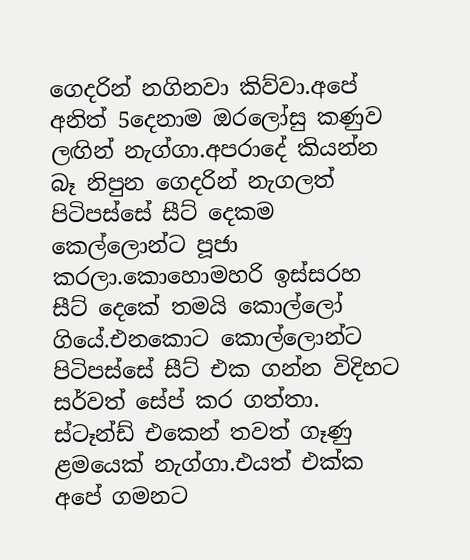ගෙදරින් නගිනවා කිව්වා.අපේ අනිත් 5දෙනාම ඔරලෝසු කණුව ලඟින් නැග්ගා.අපරාදේ කියන්න බෑ නිපුන ගෙදරින් නැගලත් පිටිපස්සේ සීට් දෙකම කෙල්ලොන්ට පූජා කරලා.කොහොමහරි ඉස්සරහ සීට් දෙකේ තමයි කොල්ලෝ ගියේ.එනකොට කොල්ලොන්ට පිටිපස්සේ සීට් එක ගන්න විදිහට සර්වත් සේප් කර ගත්තා. ස්ටෑන්ඩ් එකෙන් තවත් ගෑණු ළමයෙක් නැග්ගා.එයත් එක්ක අපේ ගමනට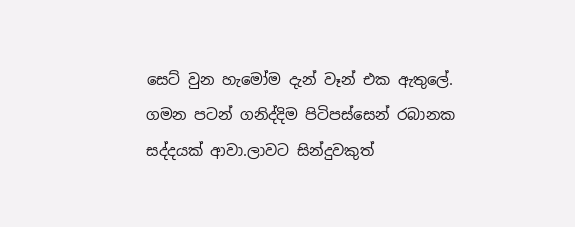සෙට් වුන හැමෝම දැන් වෑන් එක ඇතුලේ.
ගමන පටන් ගනිද්දිම පිටිපස්සෙන් රබානක සද්දයක් ආවා.ලාවට සින්දුවකුත්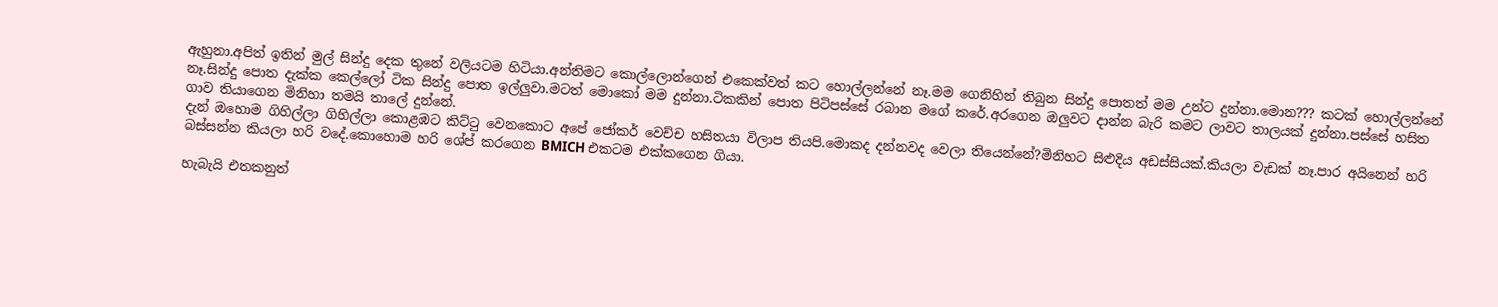ඇහුනා.අපිත් ඉතින් මුල් සින්දු දෙක තුනේ වලියටම හිටියා.අන්තිමට කොල්ලොන්ගෙන් එකෙක්වත් කට හොල්ලන්නේ නෑ.මම ගෙනිහින් තිබුන සින්දු පොතත් මම උන්ට දුන්නා.මොන??? කටක් හොල්ලන්නේ නෑ.සින්දු පොත දැක්ක කෙල්ලෝ ටික සින්දු පොත ඉල්ලුවා.මටත් මොකෝ මම දුන්නා.ටිකකින් පොත පිටිපස්සේ රබාන මගේ කරේ.අරගෙන ඔලුවට දාන්න බැරි කමට ලාවට තාලයක් දුන්නා.පස්සේ හසිත ගාව තියාගෙන මිනිහා තමයි තාලේ දුන්නේ.
දැන් ඔහොම ගිහිල්ලා ගිහිල්ලා කොළඹට කිට්ටු වෙනකොට අපේ ජෝකර් වෙච්ච හසිතයා විලාප තියපි.මොකද දන්නවද වෙලා තියෙන්නේ?මිනිහට සිළුදිය අඩස්සියක්.කියලා වැඩක් නෑ.පාර අයිනෙන් හරි බස්සන්න කියලා හරි වදේ.කොහොම හරි ශේප් කරගෙන BMICH එකටම එක්කගෙන ගියා.

හැබැයි එතකනුත්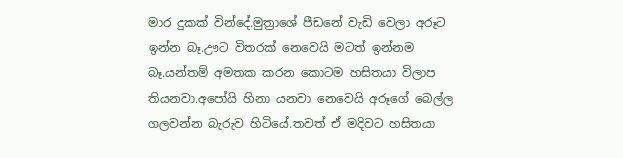මාර දුකක් වින්දේ.මුත්‍රාශේ පීඩනේ වැඩි වෙලා අරූට ඉන්න බෑ.ඌට විතරක් නෙවෙයි මටත් ඉන්නම බෑ.යන්තම් අමතක කරන කොටම හසිතයා විලාප තියනවා.අපෝයි හිනා යනවා නෙවෙයි අරූගේ බෙල්ල ගලවන්න බැරුව හිටියේ.තවත් ඒ මදිවට හසිතයා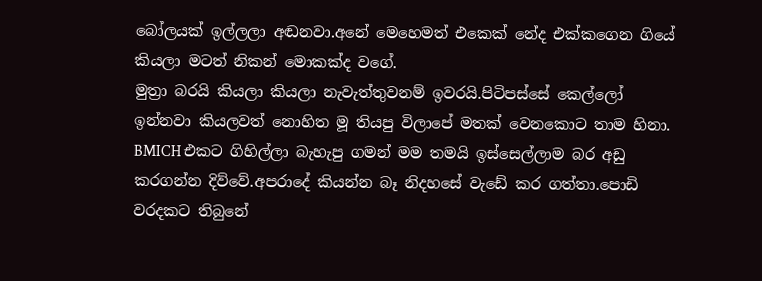බෝලයක් ඉල්ලලා අඬනවා.අනේ මෙහෙමත් එකෙක් නේද එක්කගෙන ගියේ කියලා මටත් නිකන් මොකක්ද වගේ.
මුත්‍රා බරයි කියලා කියලා නැවැත්තුවනම් ඉවරයි.පිටිපස්සේ කෙල්ලෝ ඉන්නවා කියලවත් නොහිත මූ තියපු විලාපේ මතක් වෙනකොට තාම හිනා.
BMICH එකට ගිහිල්ලා බැහැපු ගමන් මම තමයි ඉස්සෙල්ලාම බර අඩු කරගන්න දිව්වේ.අපරාදේ කියන්න බෑ නිදහසේ වැඩේ කර ගත්තා.පොඩි වරදකට තිබුනේ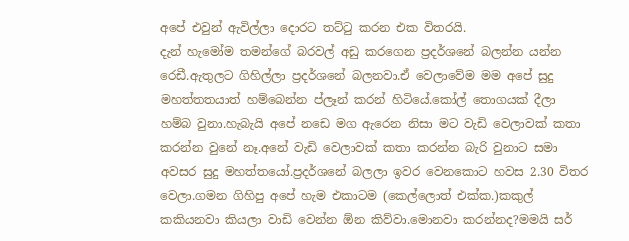අපේ එවුන් ඇවිල්ලා දොරට තට්ටු කරන එක විතරයි.
දැන් හැමෝම තමන්ගේ බරවල් අඩු කරගෙන ප්‍රදර්ශනේ බලන්න යන්න රෙඩී.ඇතුලට ගිහිල්ලා ප්‍රදර්ශනේ බලනවා.ඒ වෙලාවේම මම අපේ සුදු මහත්තතයාත් හම්බෙන්න ප්ලෑන් කරන් හිටියේ.කෝල් තොගයක් දීලා හම්බ වුනා.හැබැයි අපේ නඩෙ මග ඇරෙන නිසා මට වැඩි වෙලාවක් කතා කරන්න වුනේ නෑ.අනේ වැඩි වෙලාවක් කතා කරන්න බැරි වුනාට සමා අවසර සුදු මහත්තයෝ.ප්‍රදර්ශනේ බලලා ඉවර වෙනකොට හවස 2.30 විතර වෙලා.ගමන ගිහිපු අපේ හැම එකාටම (කෙල්ලොත් එක්ක.)කකුල් කකියනවා කියලා වාඩි වෙන්න ඕන කිව්වා.මොනවා කරන්නද?මමයි සර්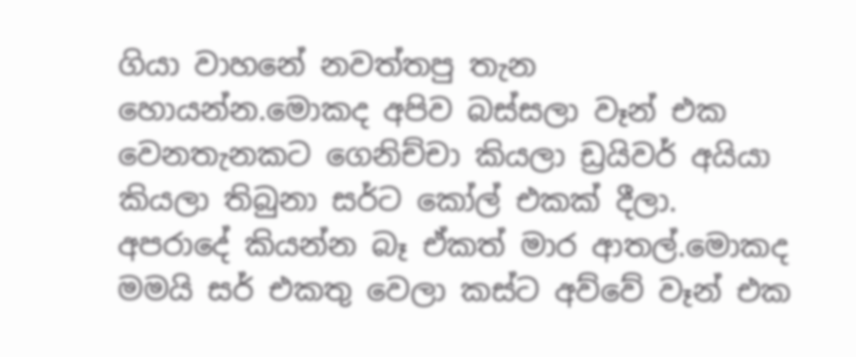ගියා වාහනේ නවත්තපු තැන හොයන්න.මොකද අපිව බස්සලා වෑන් එක වෙනතැනකට ගෙනිච්චා කියලා ඩ්‍රයිවර් අයියා කියලා තිබුනා සර්ට කෝල් එකක් දීලා.
අපරාදේ කියන්න බෑ ඒකත් මාර ආතල්.මොකද මමයි සර් එකතු වෙලා කස්ට අව්වේ වෑන් එක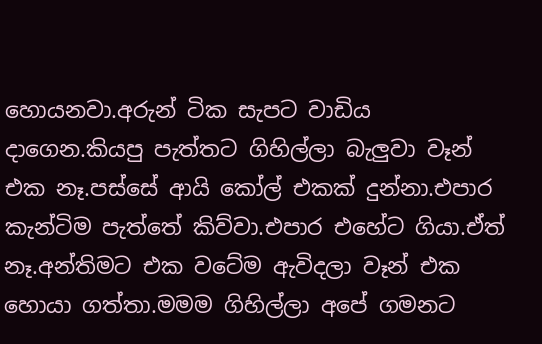හොයනවා.අරුන් ටික සැපට වාඩිය දාගෙන.කියපු පැත්තට ගිහිල්ලා බැලුවා වෑන් එක නෑ.පස්සේ ආයි කෝල් එකක් දුන්නා.එපාර කැන්ටිම පැත්තේ කිව්වා.එපාර එහේට ගියා.ඒත් නෑ.අන්තිමට එක වටේම ඇවිදලා වෑන් එක හොයා ගත්තා.මමම ගිහිල්ලා අපේ ගමනට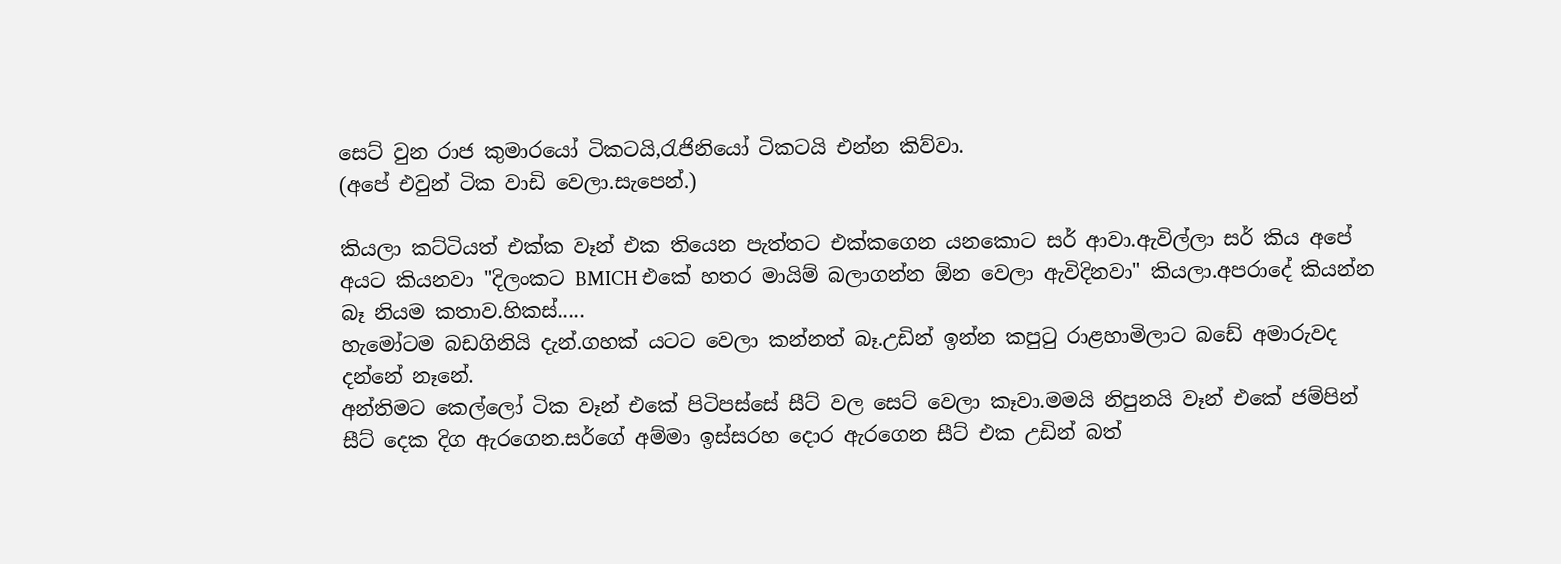සෙට් වුන රාජ කුමාරයෝ ටිකටයි,රැජිනියෝ ටිකටයි එන්න කිව්වා.
(අපේ එවුන් ටික වාඩි වෙලා.සැපෙන්.)

කියලා කට්ටියත් එක්ක වෑන් එක තියෙන පැත්තට එක්කගෙන යනකොට සර් ආවා.ඇවිල්ලා සර් කිය අපේ අයට කියනවා "දිලංකට BMICH එකේ හතර මායිම් බලාගන්න ඕන වෙලා ඇවිදිනවා" කියලා.අපරාදේ කියන්න බෑ නියම කතාව.හිකස්.....
හැමෝටම බඩගිනියි දැන්.ගහක් යටට වෙලා කන්නත් බෑ.උඩින් ඉන්න කපුටු රාළහාමිලාට බඩේ අමාරුවද දන්නේ නෑනේ.
අන්තිමට කෙල්ලෝ ටික වෑන් එකේ පිටිපස්සේ සීට් වල සෙට් වෙලා කෑවා.මමයි නිපුනයි වෑන් එකේ ජම්පින් සීට් දෙක දිග ඇරගෙන.සර්ගේ අම්මා ඉස්සරහ දොර ඇරගෙන සීට් එක උඩින් බත්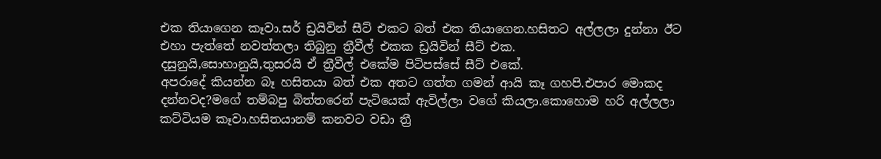එක තියාගෙන කෑවා.සර් ඩ්‍රයිවින් සීට් එකට බත් එක තියාගෙන.හසිතට අල්ලලා දුන්නා ඊට එහා පැත්තේ නවත්තලා තිබුනු ත්‍රීවීල් එකක ඩ්‍රයිවින් සීට් එක.
දසුනුයි,සොහානුයි,තුසරයි ඒ ත්‍රීවීල් එකේම පිටිපස්සේ සීට් එකේ.
අපරාදේ කියන්න බෑ හසිතයා බත් එක අතට ගත්ත ගමන් ආයි කෑ ගහපි.එපාර මොකද දන්නවද?මගේ තම්බපු බිත්තරෙන් පැටියෙක් ඇවිල්ලා වගේ කියලා.කොහොම හරි අල්ලලා කට්ටියම කෑවා.හසිතයානම් කනවට වඩා ත්‍රී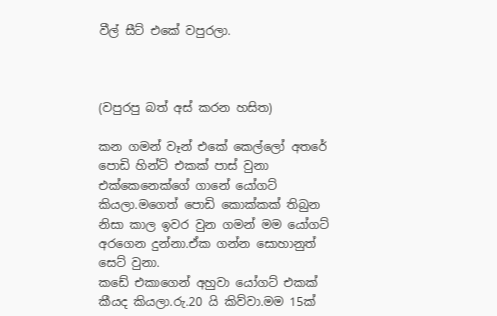වීල් සීට් එකේ වපුරලා.



(වපුරපු බත් අස් කරන හසිත)

කන ගමන් වෑන් එකේ කෙල්ලෝ අතරේ පොඩි හින්ට් එකක් පාස් වුනා එක්කෙනෙක්ගේ ගානේ යෝගට් කියලා.මගෙත් පොඩි කොක්කක් තිබුන නිසා කාල ඉවර වුන ගමන් මම යෝගට් අරගෙන දුන්නා.ඒක ගන්න සොහානුත් සෙට් වුනා.
කඩේ එකාගෙන් අහුවා යෝගට් එකක් කීයද කියලා.රු.20 යි කිව්වා.මම 15ක්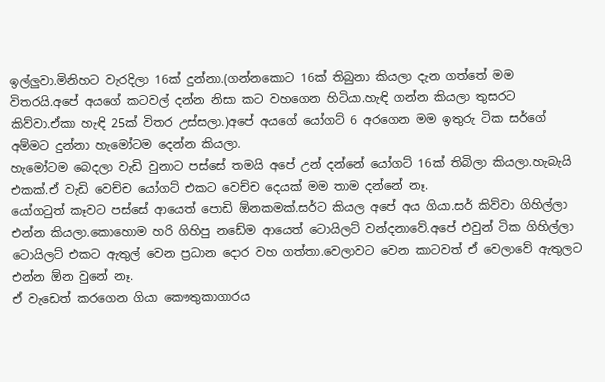ඉල්ලුවා.මිනිහට වැරදිලා 16ක් දුන්නා.(ගන්නකොට 16ක් තිබුනා කියලා දැන ගත්තේ මම විතරයි.අපේ අයගේ කටවල් දන්න නිසා කට වහගෙන හිටියා.හැඳි ගන්න කියලා තුසරට කිව්වා.ඒකා හැඳි 25ක් විතර උස්සලා.)අපේ අයගේ යෝගට් 6 අරගෙන මම ඉතුරු ටික සර්ගේ අම්මට දුන්නා හැමෝටම දෙන්න කියලා.
හැමෝටම බෙදලා වැඩි වුනාට පස්සේ තමයි අපේ උන් දන්නේ යෝගට් 16ක් තිබිලා කියලා.හැබැයි එකක්.ඒ වැඩි වෙච්ච යෝගට් එකට වෙච්ච දෙයක් මම තාම දන්නේ නෑ.
යෝගටුත් කෑවට පස්සේ ආයෙත් පොඩි ඕනකමක්.සර්ට කියල අපේ අය ගියා.සර් කිව්වා ගිහිල්ලා එන්න කියලා.කොහොම හරි ගිහිපු නඩේම ආයෙත් ටොයිලට් වන්දනාවේ.අපේ එවුන් ටික ගිහිල්ලා ටොයිලට් එකට ඇතුල් වෙන ප්‍රධාන දොර වහ ගත්තා.වෙලාවට වෙන කාටවත් ඒ වෙලාවේ ඇතුලට එන්න ඕන වුනේ නෑ.
ඒ වැඩෙත් කරගෙන ගියා කෞතුකාගාරය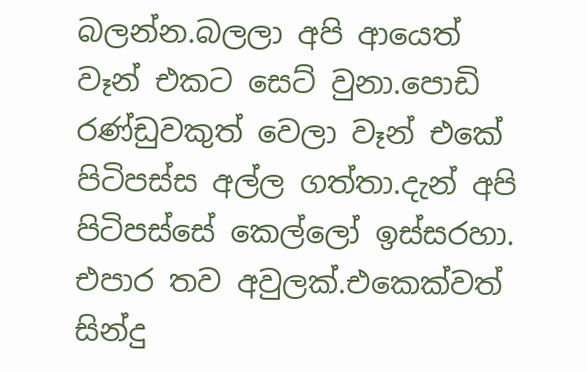බලන්න.බලලා අපි ආයෙත් වෑන් එකට සෙට් වුනා.පොඩි රණ්ඩුවකුත් වෙලා වෑන් එකේ පිටිපස්ස අල්ල ගත්තා.දැන් අපි පිටිපස්සේ කෙල්ලෝ ඉස්සරහා.
එපාර තව අවුලක්.එකෙක්වත් සින්දු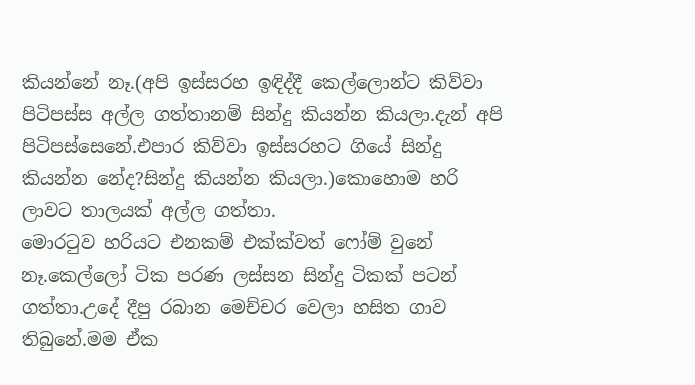කියන්නේ නෑ.(අපි ඉස්සරහ ඉඳිද්දී කෙල්ලොන්ට කිව්වා පිටිපස්ස අල්ල ගත්තානම් සින්දු කියන්න කියලා.දැන් අපි පිටිපස්සෙනේ.එපාර කිව්වා ඉස්සරහට ගියේ සින්දු කියන්න නේද?සින්දු කියන්න කියලා.)කොහොම හරි ලාවට තාලයක් අල්ල ගත්තා.
මොරටුව හරියට එනකම් එක්ක්වත් ෆෝම් වුනේ නෑ.කෙල්ලෝ ටික පරණ ලස්සන සින්දු ටිකක් පටන් ගත්තා.උදේ දීපු රබාන මෙච්චර වෙලා හසිත ගාව තිබුනේ.මම ඒක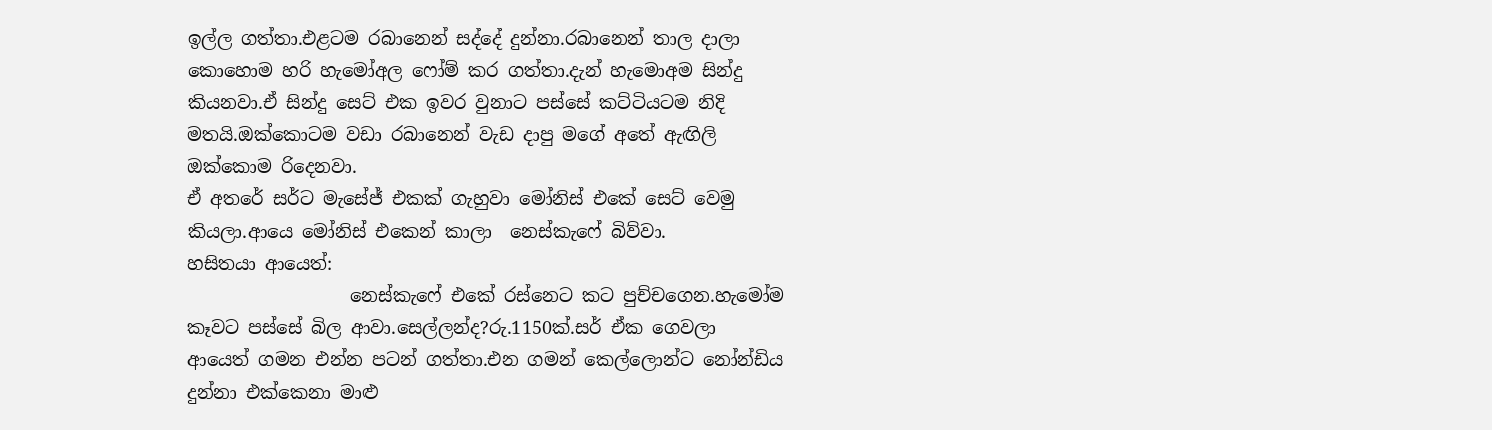ඉල්ල ගත්තා.එළටම රබානෙන් සද්දේ දුන්නා.රබානෙන් තාල දාලා කොහොම හරි හැමෝඅල ෆෝම් කර ගත්තා.දැන් හැමොඅම සින්දු කියනවා.ඒ සින්දු සෙට් එක ඉවර වුනාට පස්සේ කට්ටියටම නිදි මතයි.ඔක්කොටම වඩා රබානෙන් වැඩ දාපු මගේ අතේ ඇඟිලි ඔක්කොම රිදෙනවා.
ඒ අතරේ සර්ට මැසේජ් එකක් ගැහුවා මෝනිස් එකේ සෙට් වෙමු කියලා.ආයෙ මෝනිස් එකෙන් කාලා  නෙස්කැෆේ බිව්වා.
හසිතයා ආයෙත්:
                  නෙස්කැෆේ එකේ රස්නෙට කට පුච්චගෙන.හැමෝම කෑවට පස්සේ බිල ආවා.සෙල්ලන්ද?රු.1150ක්.සර් ඒක ගෙවලා ආයෙත් ගමන එන්න පටන් ගත්තා.එන ගමන් කෙල්ලොන්ට නෝන්ඩිය දුන්නා එක්කෙනා මාළු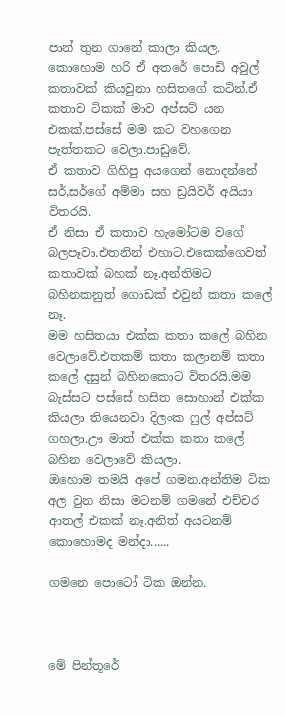පාන් තුන ගානේ කාලා කියල.
කොහොම හරි ඒ අතරේ පොඩි අවුල් කතාවක් කියවුනා හසිතගේ කටින්.ඒ කතාව ටිකක් මාව අප්සට් යන එකක්.පස්සේ මම කට වහගෙන පැත්තකට වෙලා.පාඩුවේ.
ඒ කතාව ගිහිපු අයගෙන් නොදන්නේ සර්,සර්ගේ අම්මා සහ ඩ්‍රයිවර් අයියා විතරයි.
ඒ නිසා ඒ කතාව හැමෝටම වගේ බලපෑවා.එතනින් එහාට.එකෙක්ගෙවත් කතාවක් බහක් නෑ.අන්තිමට බහිනකනුත් ගොඩක් එවුන් කතා කලේ නෑ.
මම හසිතයා එක්ක කතා කලේ බහින වෙලාවේ.එතකම් කතා කලානම් කතා කලේ දසුන් බහිනකොට විතරයි.මම බැස්සට පස්සේ හසිත සොහාන් එක්ක කියලා තියෙනවා දිලංක ෆුල් අප්සට් ගහලා.ඌ මාත් එක්ක කතා කලේ බහින වෙලාවේ කියලා.
ඔහොම තමයි අපේ ගමන.අන්තිම ටික අල වුන නිසා මටනම් ගමනේ එච්චර ආතල් එකක් නෑ.අනිත් අයටනම් කොහොමද මන්දා......

ගමනෙ පොටෝ ටික ඔන්න.



මේ පින්තූරේ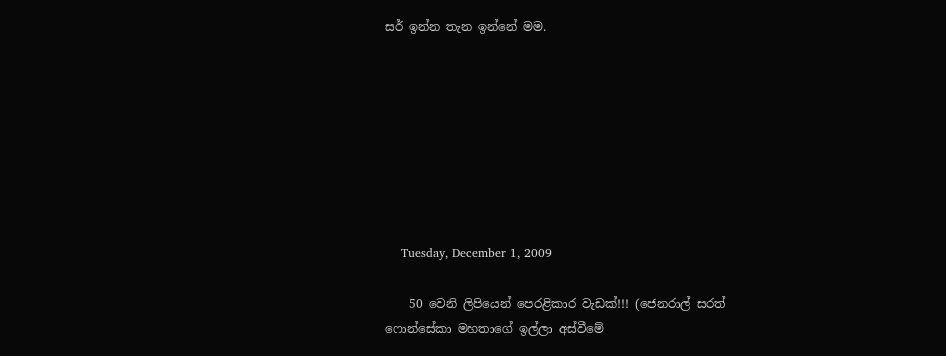සර් ඉන්න තැන ඉන්නේ මම.








    Tuesday, December 1, 2009

    50 වෙනි ලිපියෙන් පෙරළිකාර වැඩක්!!! (ජෙනරාල් සරත් ෆොන්සේකා මහතාගේ ඉල්ලා අස්වීමේ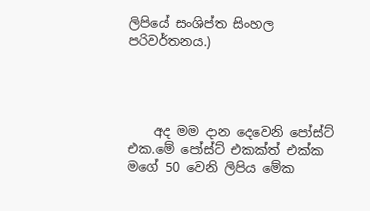ලිපියේ සංශිප්ත සිංහල පරිවර්තනය.)




    අද මම දාන දෙවෙනි පෝස්ට් එක.මේ පෝස්ට් එකක්ත් එක්ක මගේ 50 වෙනි ලිපිය මේක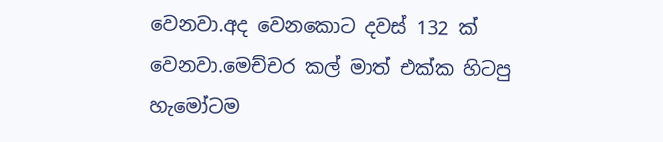වෙනවා.අද වෙනකොට දවස් 132 ක් වෙනවා.මෙච්චර කල් මාත් එක්ක හිටපු හැමෝටම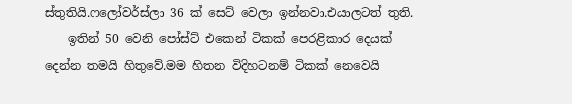ස්තුතියි.ෆලෝවර්ස්ලා 36 ක් සෙට් වෙලා ඉන්නවා.එයාලටත් තුති.
    ඉතින් 50 වෙනි පෝස්ට් එකෙන් ටිකක් පෙරළිකාර දෙයක් දෙන්න තමයි හිතුවේ.මම හිතන විදිහටනම් ටිකක් නෙවෙයි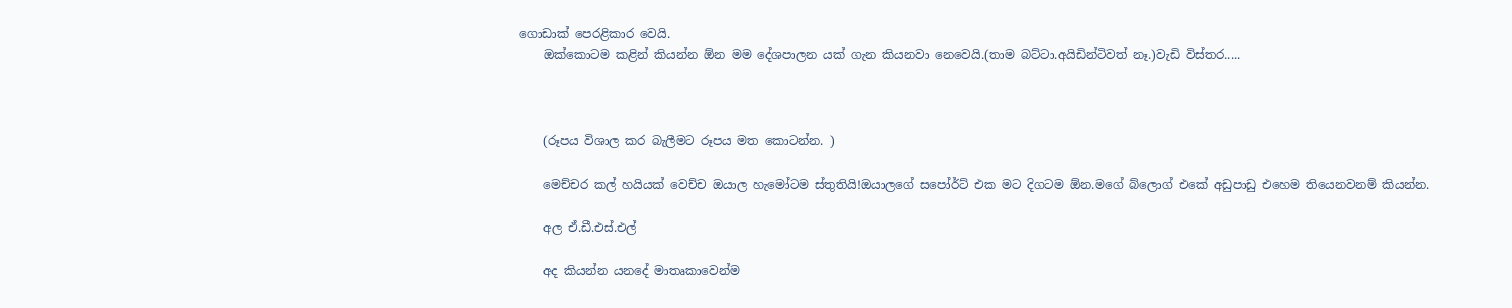ගොඩාක් පෙරළිකාර වෙයි.
    ඔක්කොටම කළින් කියන්න ඕන මම දේශපාලන යක් ගැන කියනවා නෙවෙයි.(තාම බට්ටා.අයිඩින්ටිවත් නෑ.)වැඩි විස්තර.....



    (රූපය විශාල කර බැලීමට රූපය මත කොටන්න. )

    මෙච්චර කල් හයියක් වෙච්ච ඔයාල හැමෝටම ස්තුතියි!ඔයාලගේ සපෝර්ට් එක මට දිගටම ඕන.මගේ බ්ලොග් එකේ අඩුපාඩු එහෙම තියෙනවනම් කියන්න.

    අල ඒ.ඩී.එස්.එල්

    අද කියන්න යනදේ මාතෘකාවෙන්ම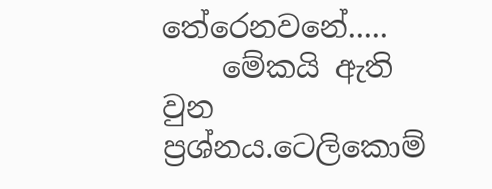තේරෙනවනේ.....
    මේකයි ඇති වුන ප්‍රශ්නය.ටෙලිකොම්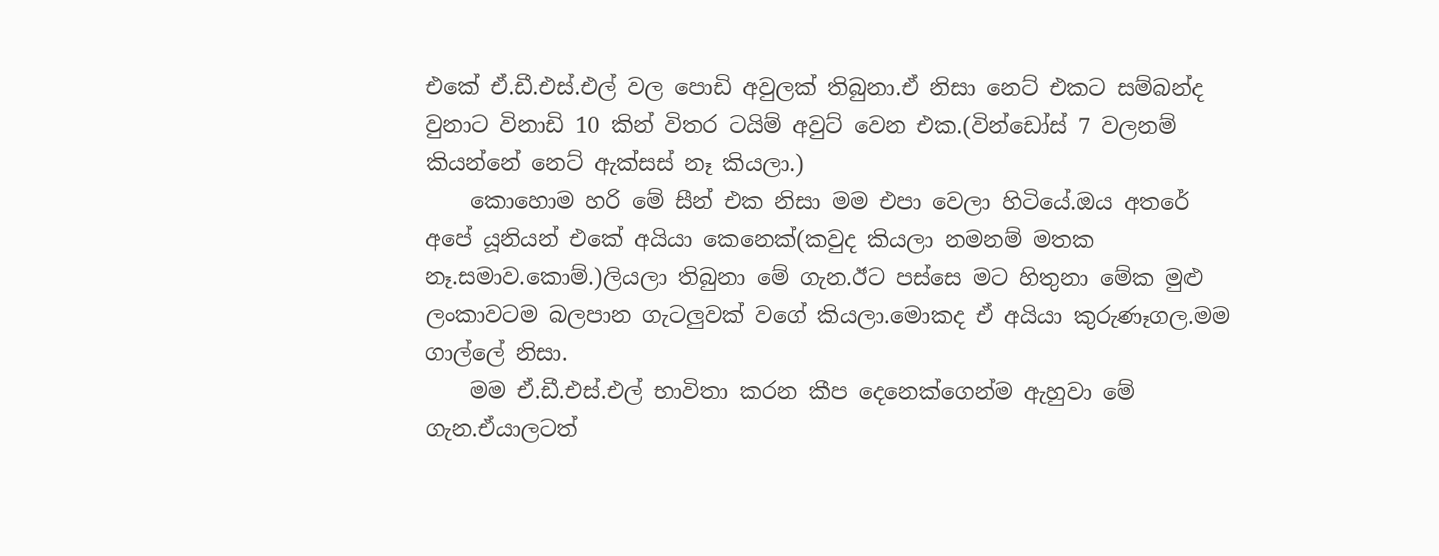එකේ ඒ.ඩී.එස්.එල් වල පොඩි අවුලක් තිබුනා.ඒ නිසා නෙට් එකට සම්බන්ද වුනාට විනාඩි 10 කින් විතර ටයිම් අවුට් වෙන එක.(වින්ඩෝස් 7 වලනම් කියන්නේ නෙට් ඇක්සස් නෑ කියලා.)
    කොහොම හරි මේ සීන් එක නිසා මම එපා වෙලා හිටියේ.ඔය අතරේ අපේ යූනියන් එකේ අයියා කෙනෙක්(කවුද කියලා නමනම් මතක නෑ.සමාව.කොම්.)ලියලා තිබුනා මේ ගැන.ඊට පස්සෙ මට හිතුනා මේක මුළු ලංකාවටම බලපාන ගැටලුවක් වගේ කියලා.මොකද ඒ අයියා කුරුණෑගල.මම ගාල්ලේ නිසා.
    මම ඒ.ඩී.එස්.එල් භාවිතා කරන කීප දෙනෙක්ගෙන්ම ඇහුවා මේ ගැන.ඒයාලටත්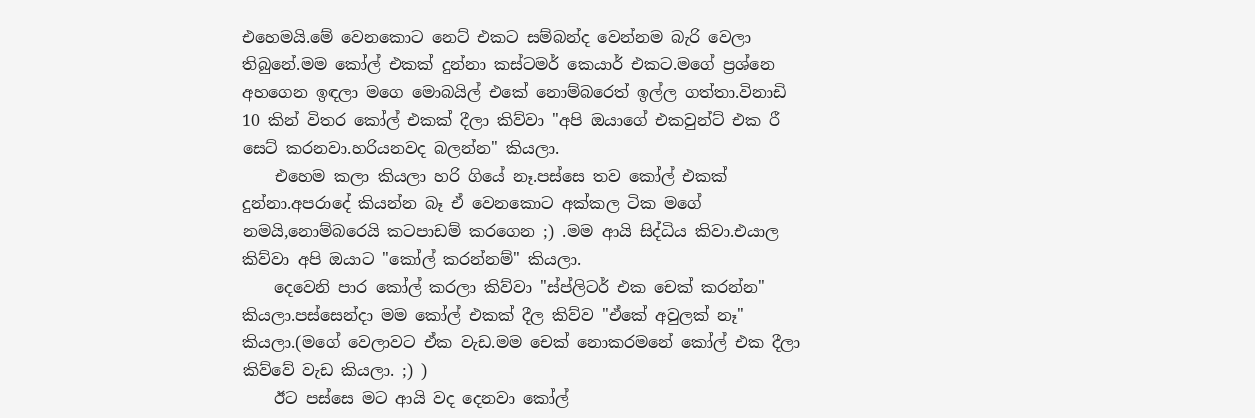එහෙමයි.මේ වෙනකොට නෙට් එකට සම්බන්ද වෙන්නම බැරි වෙලා තිබුනේ.මම කෝල් එකක් දුන්නා කස්ටමර් කෙයාර් එකට.මගේ ප්‍රශ්නෙ අහගෙන ඉඳලා මගෙ මොබයිල් එකේ නොම්බරෙත් ඉල්ල ගත්තා.විනාඩි 10 කින් විතර කෝල් එකක් දීලා කිව්වා "අපි ඔයාගේ එකවුන්ට් එක රී සෙට් කරනවා.හරියනවද බලන්න" කියලා.
    එහෙම කලා කියලා හරි ගියේ නෑ.පස්සෙ තව කෝල් එකක් දුන්නා.අපරාදේ කියන්න බෑ ඒ වෙනකොට අක්කල ටික මගේ නමයි,නොම්බරෙයි කටපාඩම් කරගෙන ;) .මම ආයි සිද්ධිය කිවා.එයාල කිව්වා අපි ඔයාට "කෝල් කරන්නම්" කියලා.
    දෙවෙනි පාර කෝල් කරලා කිව්වා "ස්ප්ලිටර් එක චෙක් කරන්න" කියලා.පස්සෙන්දා මම කෝල් එකක් දීල කිව්ව "ඒකේ අවුලක් නෑ" කියලා.(මගේ වෙලාවට ඒක වැඩ.මම චෙක් නොකරමනේ කෝල් එක දීලා කිව්වේ වැඩ කියලා. ;) )
    ඊට පස්සෙ මට ආයි වද දෙනවා කෝල්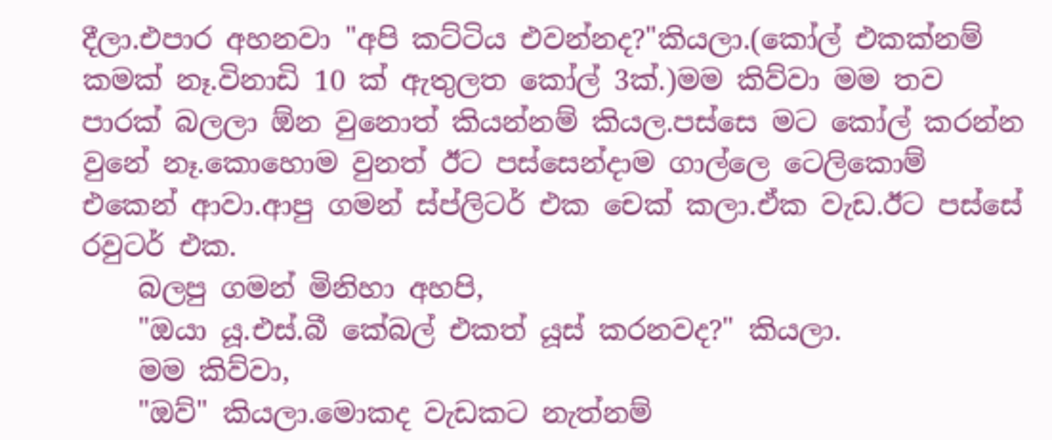දීලා.එපාර අහනවා "අපි කට්ටිය එවන්නද?"කියලා.(කෝල් එකක්නම් කමක් නෑ.විනාඩි 10 ක් ඇතුලත කෝල් 3ක්.)මම කිව්වා මම තව පාරක් බලලා ඕන වුනොත් කියන්නම් කියල.පස්සෙ මට කෝල් කරන්න වුනේ නෑ.කොහොම වුනත් ඊට පස්සෙන්දාම ගාල්ලෙ ටෙලිකොම් එකෙන් ආවා.ආපු ගමන් ස්ප්ලිටර් එක චෙක් කලා.ඒක වැඩ.ඊට පස්සේ රවුටර් එක.
    බලපු ගමන් මිනිහා අහපි,
    "ඔයා යූ.එස්.බී කේබල් එකත් යූස් කරනවද?" කියලා.
    මම කිව්වා,
    "ඔව්" කියලා.මොකද වැඩකට නැත්නම්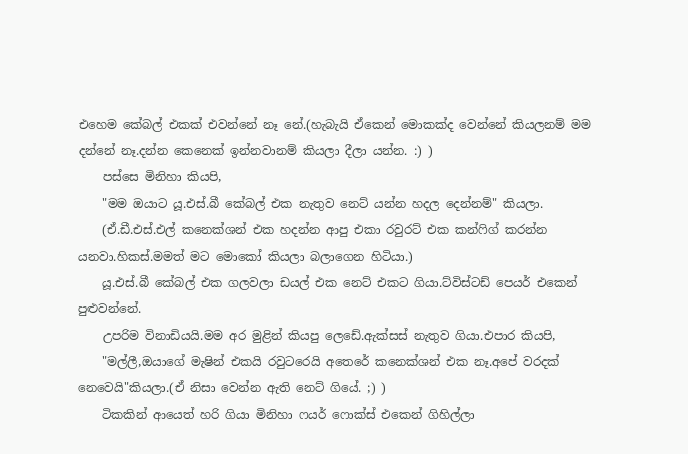එහෙම කේබල් එකක් එවන්නේ නෑ නේ.(හැබැයි ඒකෙන් මොකක්ද වෙන්නේ කියලනම් මම දන්නේ නෑ.දන්න කෙනෙක් ඉන්නවානම් කියලා දීලා යන්න. :) )
    පස්සෙ මිනිහා කියපි,
    "මම ඔයාට යූ.එස්.බී කේබල් එක නැතුව නෙට් යන්න හදල දෙන්නම්" කියලා.
    (ඒ.ඩී.එස්.එල් කනෙක්ශන් එක හදන්න ආපු එකා රවුරට් එක කන්ෆිග් කරන්න යනවා.හිකස්.මමත් මට මොකෝ කියලා බලාගෙන හිටියා.)
    යූ.එස්.බී කේබල් එක ගලවලා ඩයල් එක නෙට් එකට ගියා.ට්විස්ටඩ් පෙයර් එකෙන් පුළුවන්නේ.
    උපරිම විනාඩියයි.මම අර මුළින් කියපු ලෙඩේ.ඇක්සස් නැතුව ගියා.එපාර කියපි,
    "මල්ලී,ඔයාගේ මැෂින් එකයි රවුටරෙයි අතෙරේ කනෙක්ශන් එක නෑ.අපේ වරදක් නෙවෙයි"කියලා.(ඒ නිසා වෙන්න ඇති නෙට් ගියේ. ;) )
    ටිකකින් ආයෙත් හරි ගියා මිනිහා ෆයර් ෆොක්ස් එකෙන් ගිහිල්ලා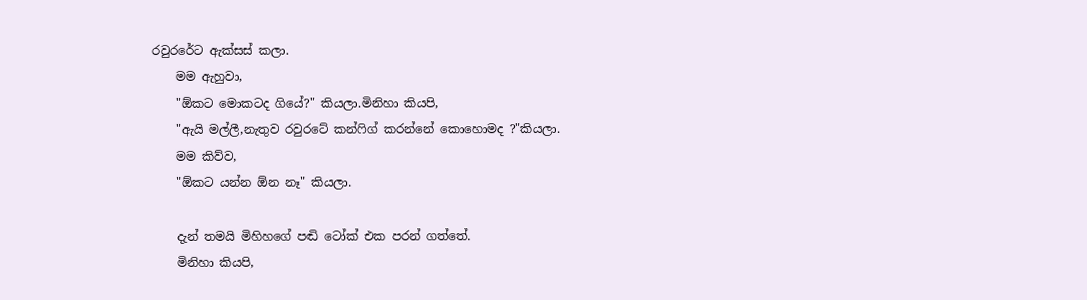රවුරරේට ඇක්සස් කලා.
    මම ඇහුවා,
    "ඕකට මොකටද ගියේ?" කියලා.මිනිහා කියපි,
    "ඇයි මල්ලී,නැතුව රවුරටේ කන්ෆිග් කරන්නේ කොහොමද ?"කියලා.
    මම කිව්ව,
    "ඕකට යන්න ඕන නෑ" කියලා.

    දැන් තමයි මිහිහගේ පඬි ටෝක් එක පරන් ගත්තේ.
    මිනිහා කියපි,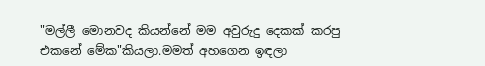"මල්ලී මොනවද කියන්නේ මම අවුරුදු දෙකක් කරපු එකනේ මේක"කියලා.මමත් අහගෙන ඉඳලා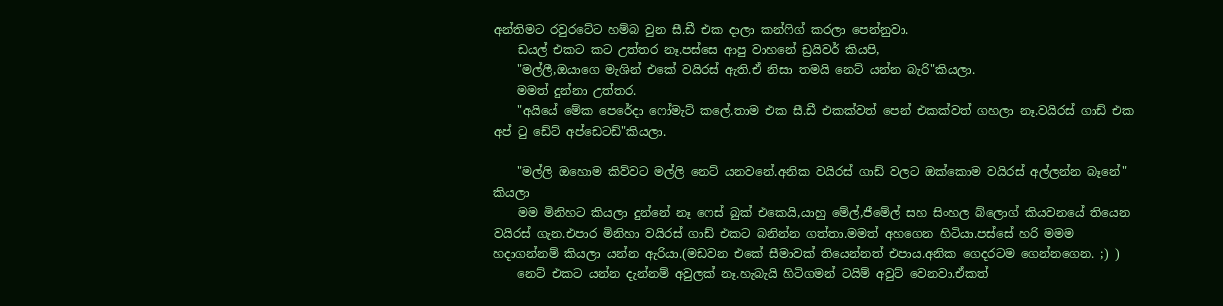අන්තිමට රවුරටේට හම්බ වුන සී.ඩී එක දාලා කන්ෆිග් කරලා පෙන්නුවා.
    ඩයල් එකට කට උත්තර නෑ.පස්සෙ ආපු වාහනේ ඩ්‍රයිවර් කියපි,
    "මල්ලී,ඔයාගෙ මැශින් එකේ වයිරස් ඇති.ඒ නිසා තමයි නෙට් යන්න බැරි"කියලා.
    මමත් දුන්නා උත්තර.
    "අයියේ මේක පෙරේදා ෆෝමැට් කලේ.තාම එක සී.ඩී එකක්වත් පෙන් එකක්වත් ගහලා නෑ.වයිරස් ගාඩ් එක අප් ටු ඩේට් අප්ඩෙටඩ්"කියලා.

    "මල්ලි ඔහොම කිව්වට මල්ලි නෙට් යනවනේ.අනික වයිරස් ගාඩ් වලට ඔක්කොම වයිරස් අල්ලන්න බෑනේ" කියලා
    මම මිනිහට කියලා දුන්නේ නෑ ෆෙස් බුක් එකෙයි,යාහු මේල්,ජීමේල් සහ සිංහල බ්ලොග් කියවනයේ තියෙන වයිරස් ගැන.එපාර මිනිහා වයිරස් ගාඩ් එකට බනින්න ගත්තා.මමත් අහගෙන හිටියා.පස්සේ හරි මමම හදාගන්නම් කියලා යන්න ඇරියා.(මඩවන එකේ සීමාවක් තියෙන්නත් එපාය.අනික ගෙදරටම ගෙන්නගෙන. ;) )
    නෙට් එකට යන්න දැන්නම් අවුලක් නෑ.හැබැයි හිටිගමන් ටයිම් අවුට් වෙනවා.ඒකත්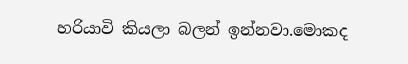හරියාවි කියලා බලන් ඉන්නවා.මොකද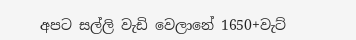අපට සල්ලි වැඩි වෙලානේ 1650+වැට්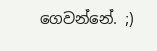ගෙවන්නේ. ;)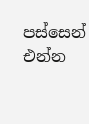පස්සෙන් එන්න